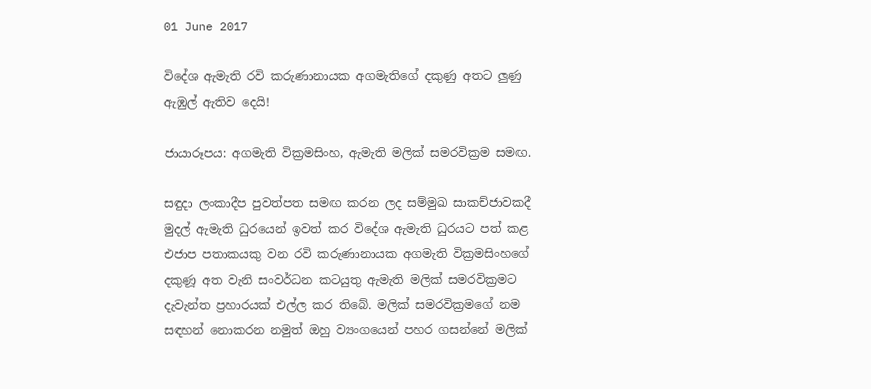01 June 2017

විදේශ ඇමැති රවි කරුණානායක අගමැතිගේ දකුණු අතට ලුණු ඇඹුල් ඇතිව දෙයි!

ජායාරූපය: අගමැති වික්‍රමසිංහ, ඇමැති මලික් සමරවික්‍රම සමඟ.

සඳුදා ලංකාදීප පුවත්පත සමඟ කරන ලද සම්මුඛ සාකච්ජාවකදී මුදල් ඇමැති ධුරයෙන් ඉවත් කර විදේශ ඇමැති ධුරයට පත් කළ එජාප පතාකයකු වන රවි කරුණානායක අගමැති වික්‍රමසිංහගේ දකුණූ අත වැනි සංවර්ධන කටයුතු ඇමැති මලික් සමරවික්‍රමට දැවැන්ත ප්‍රහාරයක් එල්ල කර තිබේ. මලික් සමරවික්‍රමගේ නම සඳහන් නොකරන නමුත් ඔහු ව්‍යංගයෙන් පහර ගසන්නේ මලික්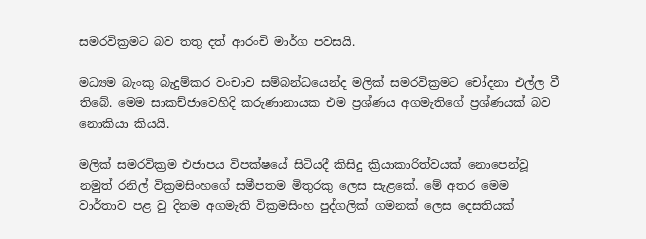සමරවික්‍රමට බව තතු දත් ආරංචි මාර්ග පවසයි.

මධ්‍යම බැංකු බැදුම්කර වංචාව සම්බන්ධයෙන්ද මලික් සමරවික්‍රමට චෝදනා එල්ල වී තිබේ. මෙම සාකච්ජාවෙහිදි කරුණානායක එම ප්‍රශ්ණය අගමැතිගේ ප්‍රශ්ණයක් බව නොකියා කියයි.

මලික් සමරවික්‍රම එජාපය විපක්ෂයේ සිටියදී කිසිදු ක්‍රියාකාරිත්වයක් නොපෙන්වූ නමුත් රනිල් වික්‍රමසිංහගේ සමීපතම මිතුරකු ලෙස සැළකේ. මේ අතර මෙම වාර්තාව පළ වු දිනම අගමැති වික්‍රමසිංහ පුද්ගලික් ගමනක් ලෙස දෙසතියක්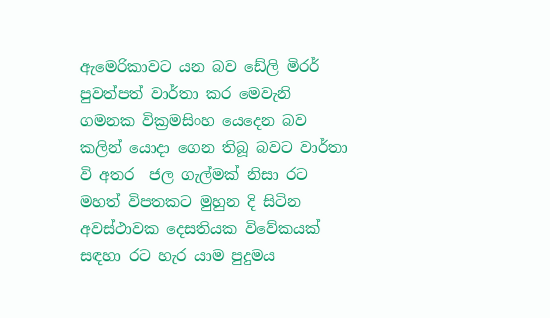ඇමෙරිකාවට යන බව ඩේලි මිරර් පුවත්පත් වාර්තා කර මෙවැනි ගමනක වික්‍රමසිංහ යෙදෙන බව කලින් යොදා ගෙන තිබූ බවට වාර්තා වි අතර  ජල ගැල්මක් නිසා රට මහත් විපතකට මුහුන දි සිටින අවස්ථාවක දෙසතියක විවේකයක් සඳහා රට හැර යාම පුදුමය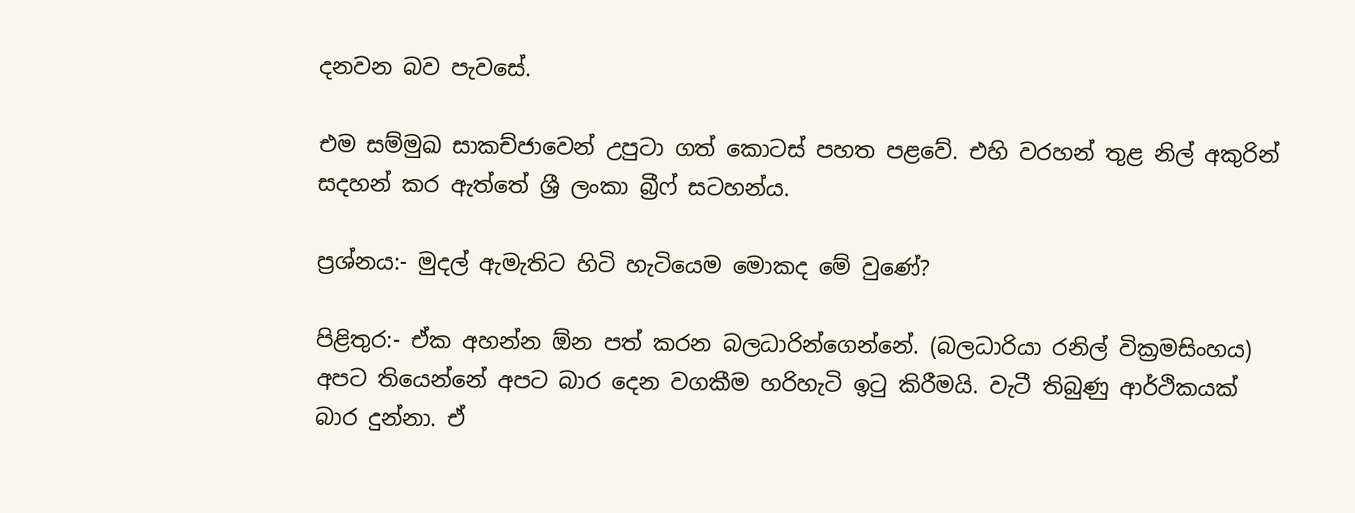දනවන බව පැවසේ.

එම සම්මුඛ සාකච්ජාවෙන් උපුටා ගත් කොටස් පහත පළවේ. එහි වරහන් තුළ නිල් අකුරින් සදහන් කර ඇත්තේ ශ්‍රී ලංකා බ්‍රීෆ් සටහන්ය.

ප්‍රශ්නය:- මුදල් ඇමැතිට හිටි හැටියෙම මොකද මේ වුණේ?

පිළිතුර:- ඒක අහන්න ඕන පත් කරන බලධාරින්ගෙන්නේ. (බලධාරියා රනිල් වික්‍රමසිංහය) අපට තියෙන්නේ අපට බාර දෙන වගකීම හරිහැටි ඉටු කිරීමයි. වැටී තිබුණු ආර්ථිකයක් බාර දුන්නා. ඒ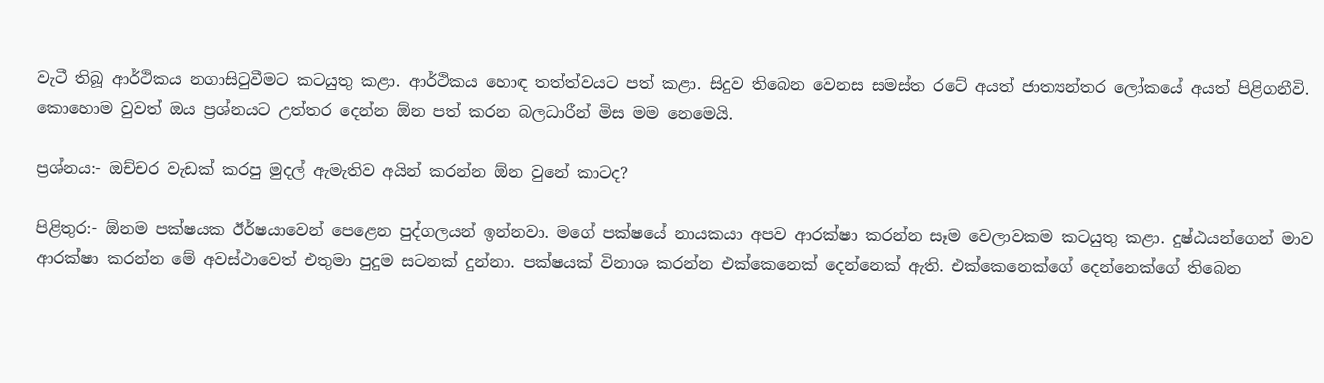වැටී තිබූ ආර්ථිකය නගාසිටුවීමට කටයුතු කළා. ආර්ථිකය හොඳ තත්ත්වයට පත් කළා. සිදුව තිබෙන වෙනස සමස්ත රටේ අයත් ජාත්‍යන්තර ලෝකයේ අයත් පිළිගනීවි. කොහොම වුවත් ඔය ප්‍රශ්නයට උත්තර දෙන්න ඕන පත් කරන බලධාරීන් මිස මම නෙමෙයි.

ප්‍රශ්නය:- ඔච්චර වැඩක් කරපු මුදල් ඇමැතිව අයින් කරන්න ඕන වුනේ කාටද?

පිළිතුර:- ඕනම පක්ෂයක ඊර්ෂයාවෙන් පෙළෙන පුද්ගලයන් ඉන්නවා. මගේ පක්ෂයේ නායකයා අපව ආරක්ෂා කරන්න සෑම වෙලාවකම කටයුතු කළා. දුෂ්ඨයන්ගෙන් මාව ආරක්ෂා කරන්න මේ අවස්ථාවෙත් එතුමා පුදුම සටනක් දුන්නා. පක්ෂයක් විනාශ කරන්න එක්කෙනෙක් දෙන්නෙක් ඇති. එක්කෙනෙක්ගේ දෙන්නෙක්ගේ තිබෙන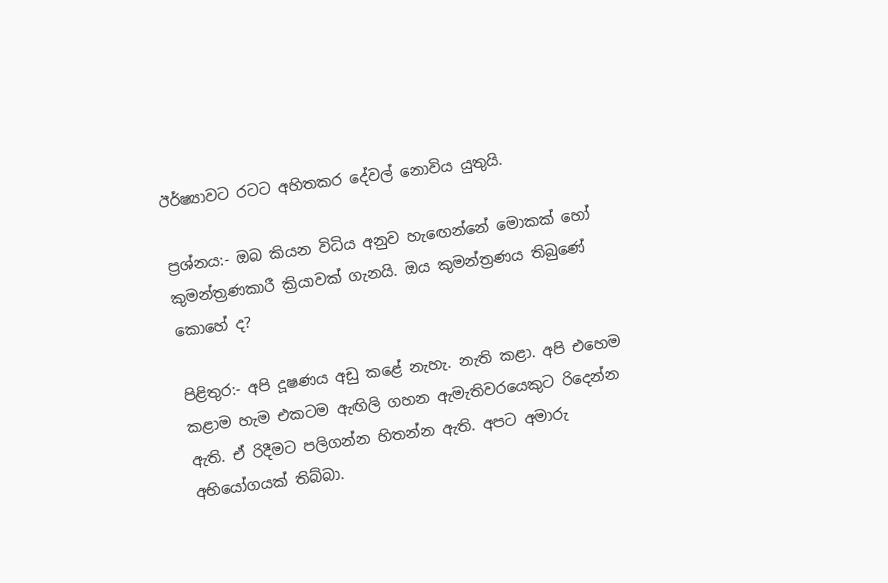ඊර්ෂ්‍යාවට රටට අහිතකර දේවල් නොවිය යුතුයි.

ප්‍රශ්නය:- ඔබ කියන විධිය අනුව හැඟෙන්නේ මොකක් හෝ කුමන්ත්‍රණකාරී ක්‍රියාවක් ගැනයි. ඔය කුමන්ත්‍රණය තිබුණේ කොහේ ද?

පිළිතුර:- අපි දූෂණය අඩු කළේ නැහැ. නැති කළා. අපි එහෙම කළාම හැම එකටම ඇඟිලි ගහන ඇමැතිවරයෙකුට රිදෙන්න ඇති. ඒ රිදීමට පලිගන්න හිතන්න ඇති. අපට අමාරු අභියෝගයක් තිබ්බා.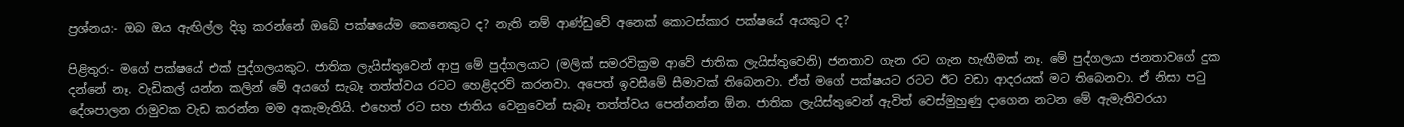ප්‍රශ්නය:- ඔබ ඔය ඇඟිල්ල දිගු කරන්නේ ඔබේ පක්ෂයේම කෙනෙකුට ද? නැති නම් ආණ්ඩුවේ අනෙක් කොටස්කාර පක්ෂයේ අයකුට ද?

පිළිතුර:- මගේ පක්ෂයේ එක් පුද්ගලයකුට. ජාතික ලැයිස්තුවෙන් ආපු මේ පුද්ගලයාට (මලික් සමරවික්‍රම ආවේ ජාතික ලැයිස්තුවෙනි) ජනතාව ගැන රට ගැන හැඟීමක් නෑ. මේ පුද්ගලයා ජනතාවගේ දුක දන්නේ නෑ. වැඩිකල් යන්න කලින් මේ අයගේ සැබෑ තත්ත්වය රටට හෙළිදරව් කරනවා. අපෙත් ඉවසීමේ සීමාවක් තිබෙනවා. ඒත් මගේ පක්ෂයට රටට ඊට වඩා ආදරයක් මට තිබෙනවා. ඒ නිසා පටු දේශපාලන රාමුවක වැඩ කරන්න මම අකැමැතියි. එහෙත් රට සහ ජාතිය වෙනුවෙන් සැබෑ තත්ත්වය පෙන්නන්න ඕන. ජාතික ලැයිස්තුවෙන් ඇවිත් වෙස්මුහුණු දාගෙන නටන මේ ඇමැතිවරයා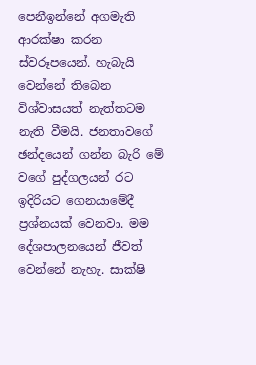පෙනීඉන්නේ අගමැති ආරක්ෂා කරන ස්වරූපයෙන්. හැබැයි වෙන්නේ තිබෙන විශ්වාසයත් නැත්තටම නැති වීමයි. ජනතාවගේ ඡන්දයෙන් ගන්න බැරි මේ වගේ පුද්ගලයන් රට ඉදිරියට ගෙනයාමේදී ප්‍රශ්නයක් වෙනවා. මම දේශපාලනයෙන් ජීවත් වෙන්නේ නැහැ. සාක්ෂි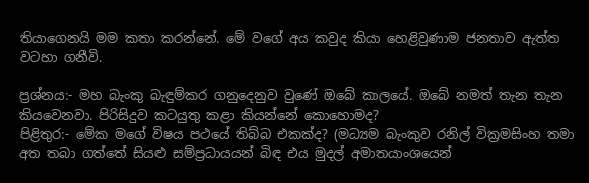තියාගෙනයි මම කතා කරන්නේ. මේ වගේ අය කවුද කියා හෙළිවුණාම ජනතාව ඇත්ත වටහා ගනීවි.

ප්‍රශ්නය:- මහ බැංකු බැඳුම්කර ගනුදෙනුව වුණේ ඔබේ කාලයේ. ඔබේ නමත් තැන තැන කියවෙනවා. පිරිසිදුව කටයුතු කළා කියන්නේ කොහොමද?
පිළිතුර:- මේක මගේ විෂය පථයේ තිබ්බ එකක්ද? (මධ්‍යම බැංකුව රනිල් වික්‍රමසිංහ තමා අත තබා ගත්තේ සියළු සම්ප්‍රධායයන් බිඳ එය මුදල් අමාතයාංශයෙන්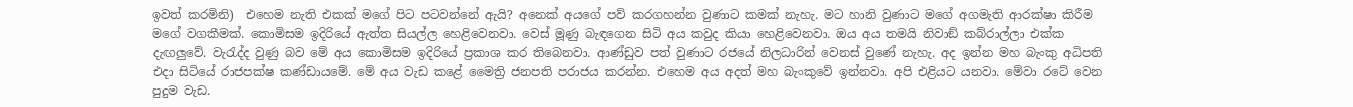ඉවත් කරමිනි)  එහෙම නැති එකක් මගේ පිට පටවන්නේ ඇයි? අනෙක් අයගේ පව් කරගහන්න වුණාට කමක් නැහැ. මට හානි වුණාට මගේ අගමැති ආරක්ෂා කිරීම මගේ වගකීමක්. කොමිසම ඉදිරියේ ඇත්ත සියල්ල හෙළිවෙනවා. වෙස් මූණු බැඳගෙන සිටි අය කවුද කියා හෙළිවෙනවා. ඔය අය තමයි නිවාඞ් කබ්රාල්ලා එක්ක දැඟලුවේ. වැරැද්ද වුණු බව මේ අය කොමිසම ඉදිරියේ ප්‍රකාශ කර තිබෙනවා. ආණ්ඩුව පත් වුණාට රජයේ නිලධාරින් වෙනස් වුණේ නැහැ. අද ඉන්න මහ බැංකු අධිපති එදා සිටියේ රාජපක්ෂ කණ්ඩායමේ. මේ අය වැඩ කළේ මෛත්‍රි ජනපති පරාජය කරන්න. එහෙම අය අදත් මහ බැංකුවේ ඉන්නවා. අපි එළියට යනවා. මේවා රටේ වෙන පුදුම වැඩ.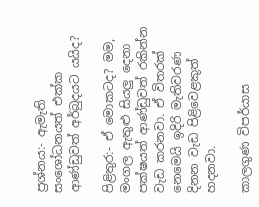ප්‍රශ්නය:- ඇමැති සංශෝධනයත් එක්ක ආණ්ඩුවත් අර්බුදයට යයිද?

පිළිතුර:- ඒ මොකටද? මම, මංගල ඇතුළු සියලු දෙනා පක්ෂයත් ආණ්ඩුවත් රකින්න වැඩ කරනවා. ඒ විතරක් නෙමෙයි ඉදිරි මැතිවරණ දිනන වැඩ පිළිවෙළකුත් හදනවා.

කාලගුණ විපර්යාස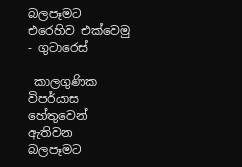බලපෑමට එරෙහිව එක්වෙමු - ගුටාරෙස්

 කාලගුණික විපර්යාස හේතුවෙන් ඇතිවන බලපෑමට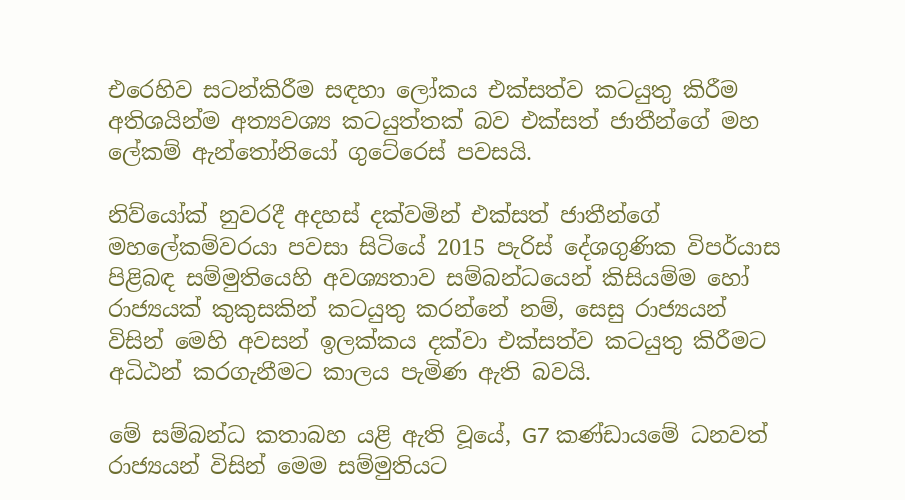එරෙහිව සටන්කිරීම සඳහා ලෝකය එක්සත්ව කටයුතු කිරීම අතිශයින්ම අත්‍යවශ්‍ය කටයුත්තක් බව එක්සත් ජාතීන්ගේ මහ ලේකම් ඇන්තෝනියෝ ගුටේරෙස් පවසයි.

නිව්යෝක් නුවරදී අදහස් දක්වමින් එක්සත් ජාතීන්ගේ මහලේකම්වරයා පවසා සිටියේ 2015 පැරිස් දේශගුණික විපර්යාස පිළිබඳ සම්මුතියෙහි අවශ්‍යතාව සම්බන්ධයෙන් කිසියම්ම හෝ රාජ්‍යයක් කුකුසකින් කටයුතු කරන්නේ නම්, සෙසු රාජ්‍යයන් විසින් මෙහි අවසන් ඉලක්කය දක්වා එක්සත්ව කටයුතු කිරීමට අධිඨන් කරගැනීමට කාලය පැමිණ ඇති බවයි.

මේ සම්බන්ධ කතාබහ යළි ඇති වූ‍යේ, G7 කණ්ඩායමේ ධනවත් රාජ්‍යයන් විසින් මෙම සම්මුතියට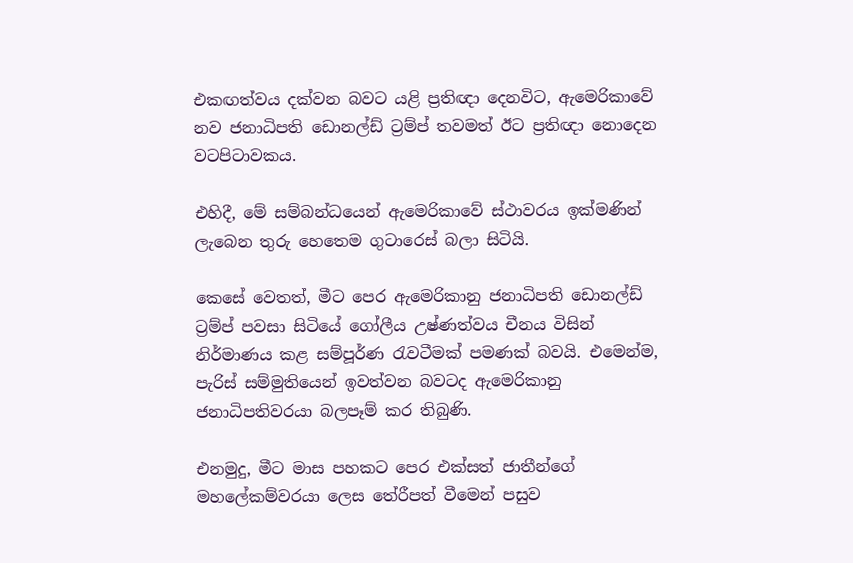එකඟත්වය දක්වන බවට යළි ප්‍රතිඥා දෙනවිට, ඇමෙරිකාවේ නව ජනාධිපති ඩොනල්ඩ් ට්‍රම්ප් තවමත් ඊට ප්‍රතිඥා නොදෙන වටපිටාවකය.

එහිදී, මේ සම්බන්ධයෙන් ඇමෙරිකාවේ ස්ථාවරය ඉක්මණින් ලැබෙන තුරු හෙතෙම ගුටාරෙස් බලා සිටියි.

කෙසේ වෙතත්, මීට පෙර ඇමෙරිකානු ජනාධිපති ඩොනල්ඩ් ට්‍රම්ප් පවසා සිටියේ ගෝලීය උෂ්ණත්වය චීනය විසින් නිර්මාණය කළ සම්පූර්ණ රැවටීමක් පමණක් බවයි. එමෙන්ම, පැරිස් සම්මුතියෙන් ඉවත්වන බවටද ඇමෙරිකානු ජනාධිපතිවරයා බලපෑම් කර තිබුණි.

එනමුදු, මීට මාස පහකට පෙර එක්සත් ජාතීන්ගේ මහලේකම්වරයා ලෙස තේරීපත් වීමෙන් පසුව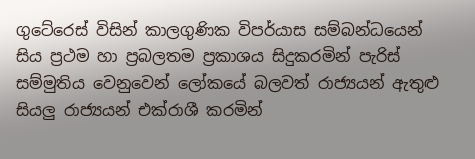ගුටේරෙස් විසින් කාලගුණික විපර්යාස සම්බන්ධයෙන් සිය ප්‍රථම හා ප්‍රබලතම ප්‍රකාශය සිදුකරමින් පැරිස් සම්මුතිය වෙනුවෙන් ලෝකයේ බලවත් රාජ්‍යයන් ඇතුළු සියලු රාජ්‍යයන් එක්රාශී කරමින්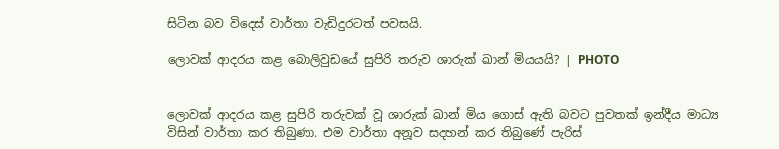සිටින බව විදෙස් වාර්තා වැඩිදුරටත් පවසයි.

ලොවක් ආදරය කළ බොලිවුඩයේ සුපිරි තරුව ශාරුක් ඛාන් මියයයි? | PHOTO


ලොවක් ආදරය කළ සුපිරි තරුවක් වූ ශාරුක් ඛාන් මිය ගොස් ඇති බවට පුවතක් ඉන්දීය මාධ්‍ය විසින් වාර්තා කර තිබුණා. එම වාර්තා අනූව සදහන් කර තිබුණේ පැරිස්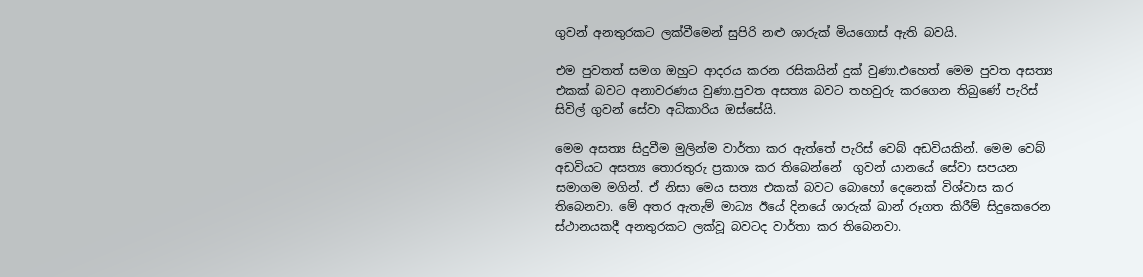ගුවන් අනතුරකට ලක්වීමෙන් සුපිරි නළු ශාරුක් මියගොස් ඇති බවයි.

එම පුවතත් සමග ඔහුට ආදරය කරන රසිකයින් දුක් වුණා.එහෙත් මෙම පුවත අසත්‍ය එකක් බවට අනාවරණය වුණා.පුවත අසත්‍ය බවට තහවුරු කරගෙන තිබුණේ පැරිස් සිවිල් ගුවන් සේවා අධිකාරිය ඔස්සේයි.

මෙම අසත්‍ය සිදුවීම මුලින්ම වාර්තා කර ඇත්තේ පැරිස් වෙබ් අඩවියකින්. මෙම වෙබ් අඩවියට අසත්‍ය තොරතුරු ප්‍රකාශ කර තිබෙන්නේ  ගුවන් යානයේ සේවා සපයන සමාගම මගින්. ඒ නිසා මෙය සත්‍ය එකක් බවට බොහෝ දෙනෙක් විශ්වාස කර තිබෙනවා. මේ අතර ඇතැම් මාධ්‍ය ඊයේ දිනයේ ශාරුක් ඛාන් රූගත කිරීම් සිදුකෙරෙන ස්ථානයකදී අනතුරකට ලක්වූ බවටද වාර්තා කර තිබෙනවා.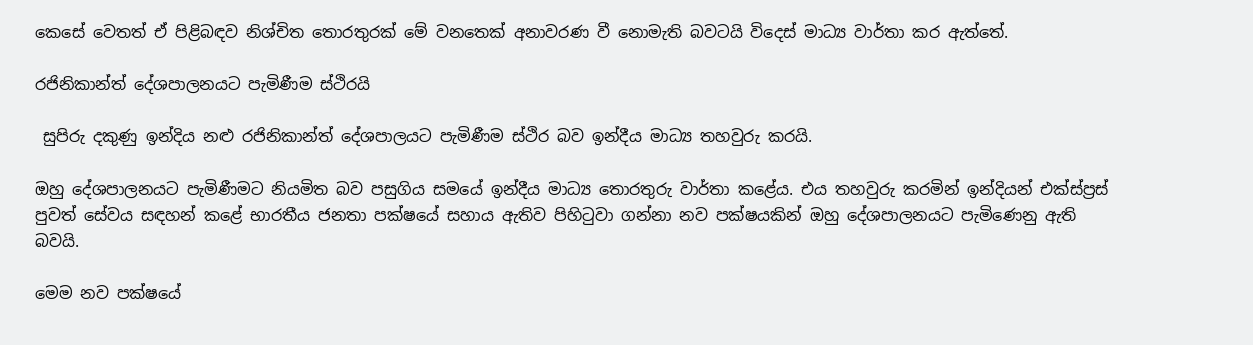කෙසේ වෙතත් ඒ පිළිබඳව නිශ්චිත තොරතුරක් මේ වනතෙක් අනාවරණ වී නොමැති බවටයි විදෙස් මාධ්‍ය වාර්තා කර ඇත්තේ.

රජිනිකාන්ත් දේශපාලනයට පැමිණීම ස්ථිරයි

 සුපිරු දකුණු ඉන්දිය නළු රජිනිකාන්ත් දේශපාලයට පැමිණීම ස්ථිර බව ඉන්දීය මාධ්‍ය තහවුරු කරයි.

ඔහු දේශපාලනයට පැමිණීමට නියමිත බව පසුගිය සමයේ ඉන්දීය මාධ්‍ය තොරතුරු වාර්තා කළේය. එය තහවුරු කරමින් ඉන්දියන් එක්ස්ප්‍රස් පුවත් සේවය සඳහන් කළේ භාරතීය ජනතා පක්ෂයේ සහාය ඇතිව පිහිටුවා ගන්නා නව පක්ෂයකින් ඔහු දේශපාලනයට පැමිණෙනු ඇති බවයි.

මෙම නව පක්ෂයේ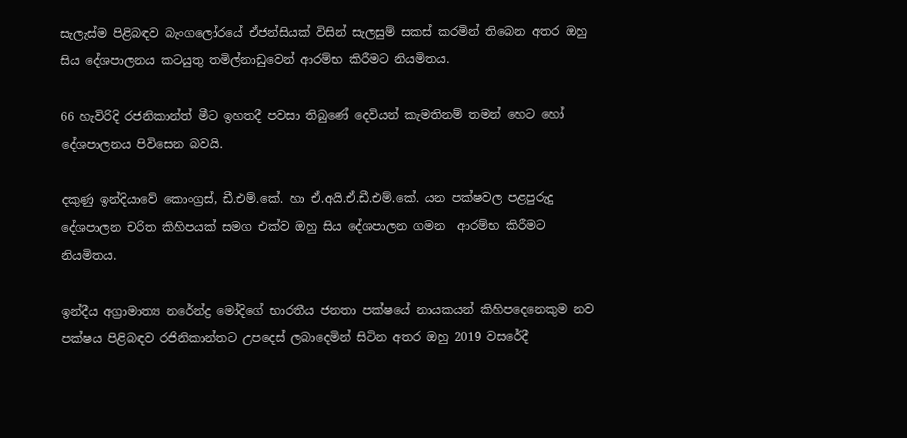සැලැස්ම පිළිබඳව බැංගලෝරයේ ඒජන්සියක් විසින් සැලසුම් සකස් කරමින් තිබෙන අතර ඔහු සිය දේශපාලනය කටයුතු තමිල්නාඩුවෙන් ආරම්භ කිරීමට නියමිතය.

66 හැවිරිදි රජනිකාන්ත් මීට ඉහතදී පවසා තිබුණේ දෙවියන් කැමතිනම් තමන් හෙට හෝ දේශපාලනය පිවිසෙන බවයි.

දකුණු ඉන්දියාවේ කොංග්‍රස්, ඩී.එම්.කේ. හා ඒ.අයි.ඒ.ඩී.එම්.කේ. යන පක්ෂවල පළපුරුදු දේශපාලන චරිත කිහිපයක් සමග එක්ව ඔහු සිය දේශපාලන ගමන  ආරම්භ කිරීමට නියමිතය.

ඉන්දීය අග්‍රාමාත්‍ය නරේන්ද්‍ර මෝදිගේ භාරතීය ජනතා පක්ෂයේ නායකයන් කිහිපදෙනෙකුම නව පක්ෂය පිළිබඳව රජිනිකාන්තට උපදෙස් ලබාදෙමින් සිටින අතර ඔහු 2019 වසරේදී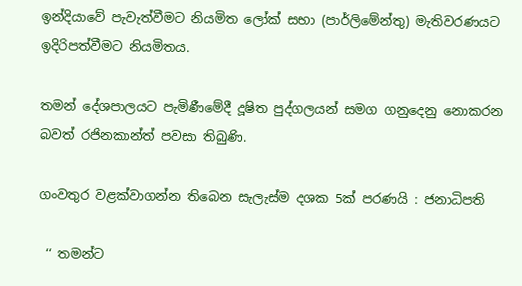ඉන්දියාවේ පැවැත්වීමට නියමිත ලෝක් සභා (පාර්ලිමේන්තු) මැතිවරණයට ඉදිරිපත්වීමට නියමිතය.

තමන් දේශපාලයට පැමිණීමේදී දූෂිත පුද්ගලයන් සමග ගනුදෙනු නොකරන බවත් රජිනකාන්ත් පවසා තිබුණි.

ගංවතුර වළක්වාගන්න තිබෙන සැලැස්ම දශක 5ක් පරණයි : ජනාධිපති

 ‘‘ තමන්ට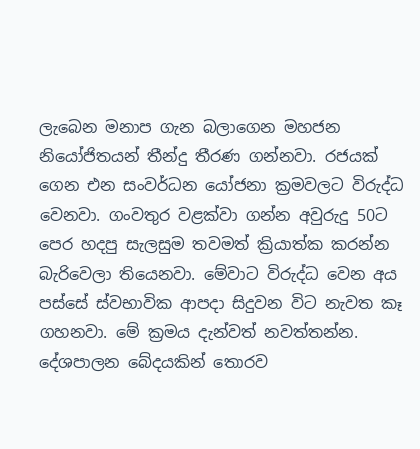ලැබෙන මනාප ගැන බලාගෙන මහජන නියෝජිතයන් තීන්දු තීරණ ගන්නවා. රජයක් ගෙන එන සංවර්ධන යෝජනා ක්‍රමවලට විරුද්ධ වෙනවා. ගංවතුර වළක්වා ගන්න අවුරුදු 50ට පෙර හදපු සැලසුම තවමත් ක්‍රියාත්ක කරන්න බැරිවෙලා තියෙනවා. මේවාට විරුද්ධ වෙන අය පස්සේ ස්වභාවික ආපදා සිදුවන විට නැවත කෑ ගහනවා. මේ ක්‍රමය දැන්වත් නවත්තන්න. දේශපාලන බේදයකින් තොරව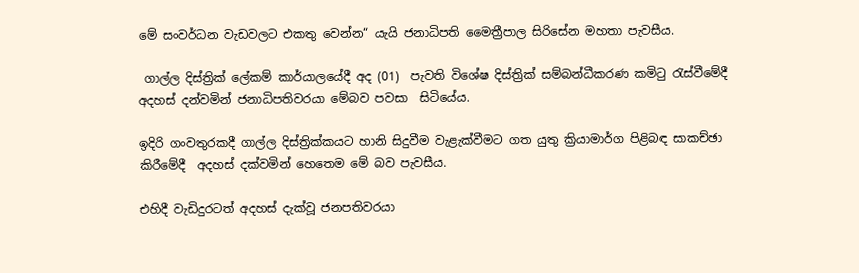මේ සංවර්ධන වැඩවලට එකතු වෙන්න“ යැයි ජනාධිපති මෛත්‍රීපාල සිරිසේන මහතා පැවසීය.

 ගාල්ල දිස්ත්‍රික් ලේකම් කාර්යාලයේදී අද (01)  පැවති විශේෂ දිස්ත්‍රික් සම්බන්ධීකරණ කමිටු රැස්වීමේදී අදහස් දන්වමින් ජනාධිපතිවරයා මේබව පවසා  සිටියේය.

ඉදිරි ගංවතුරකදී ගාල්ල දිස්ත්‍රික්කයට හානි සිදුවීම වැළැක්වීමට ගත යුතු ක්‍රියාමාර්ග පිළිබඳ සාකච්ඡා කිරීමේදී  අදහස් දක්වමින් හෙතෙම මේ බව පැවසීය.

එහිදී වැඩිදුරටත් අදහස් දැක්වූ ජනපතිවරයා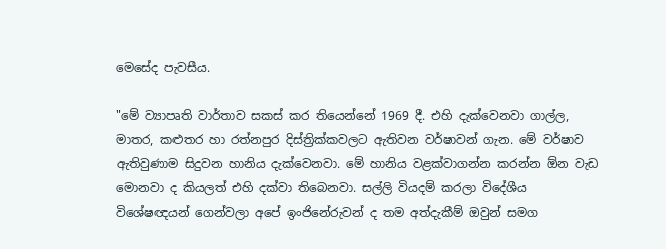මෙසේද පැවසීය.

"මේ ව්‍යාපෘති වාර්තාව සකස් කර තියෙන්නේ 1969 දී. එහි දැක්වෙනවා ගාල්ල, මාතර, කළුතර හා රත්නපුර දිස්ත්‍රික්කවලට ඇතිවන වර්ෂාවන් ගැන. මේ වර්ෂාව ඇතිවුණාම සිදුවන හානිය දැක්වෙනවා. මේ හානිය වළක්වාගන්න කරන්න ඕන වැඩ මොනවා ද කියලත් එහි දක්වා තිබෙනවා. සල්ලි වියදම් කරලා විදේශීය විශේෂඥයන් ගෙන්වලා අපේ ඉංජිනේරුවන් ද තම අත්දැකීම් ඔවුන් සමග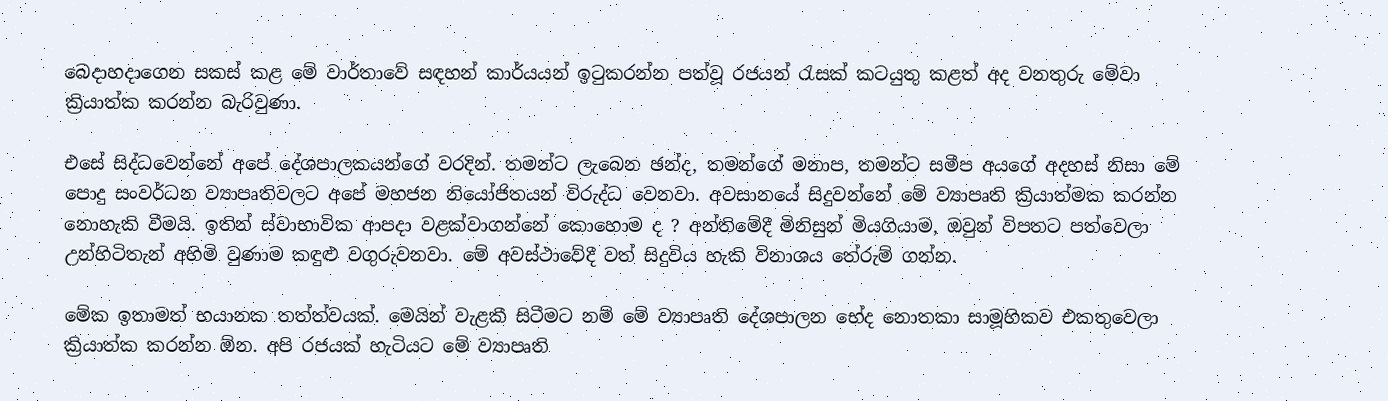බෙදාහදාගෙන සකස් කළ මේ වාර්තාවේ සඳහන් කාර්යයන් ඉටුකරන්න පත්වූ රජයන් රැසක් කටයුතු කළත් අද වනතුරු මේවා ක්‍රියාත්ක කරන්න බැරිවුණා.

එසේ සිද්ධවෙන්නේ අපේ දේශපාලකයන්ගේ වරදින්. තමන්ට ලැබෙන ඡන්ද, තමන්ගේ මනාප, තමන්ට සමීප අයගේ අදහස් නිසා මේ පොදු සංවර්ධන ව්‍යාපෘතිවලට අපේ මහජන නියෝජිතයන් විරුද්ධ වෙනවා. අවසානයේ සිදුවන්නේ මේ ව්‍යාපෘති ක්‍රියාත්මක කරන්න නොහැකි වීමයි. ඉතින් ස්වාභාවික ආපදා වළක්වාගන්නේ කොහොම ද ? අන්තිමේදී මිනිසුන් මියගියාම, ඔවුන් විපතට පත්වෙලා උන්හිටිතැන් අහිමි වුණාම කඳුළු වගුරුවනවා. මේ අවස්ථාවේදී වත් සිදුවිය හැකි විනාශය තේරුම් ගන්න.

මේක ඉතාමත් භයානක තත්ත්වයක්. මෙයින් වැළකී සිටීමට නම් මේ ව්‍යාපෘති දේශපාලන භේද නොතකා සාමූහිකව එකතුවෙලා ක්‍රියාත්ක කරන්න ඕන. අපි රජයක් හැටියට මේ ව්‍යාපෘති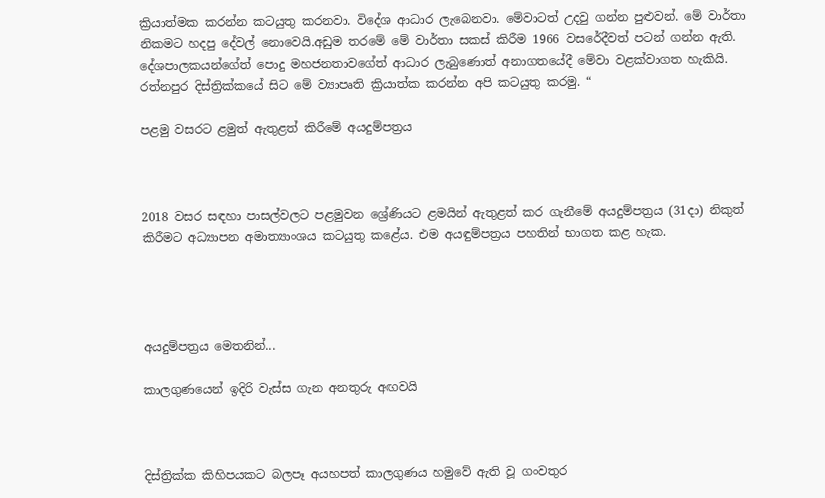ක්‍රියාත්මක කරන්න කටයුතු කරනවා. විදේශ ආධාර ලැබෙනවා. මේවාටත් උදවු ගන්න පුළුවන්. මේ වාර්තා නිකමට හදපු දේවල් නොවෙයි.අඩුම තරමේ මේ වාර්තා සකස් කිරීම 1966 වසරේදීවත් පටන් ගන්න ඇති. දේශපාලකයන්ගේත් පොදු මහජනතාවගේත් ආධාර ලැබුණොත් අනාගතයේදී මේවා වළක්වාගත හැකියි. රත්නපුර දිස්ත්‍රික්කයේ සිට මේ ව්‍යාපෘති ක්‍රියාත්ක කරන්න අපි කටයුතු කරමු. “

පළමු වසරට ළමුත් ඇතුළත් කිරීමේ අයදුම්පත්‍රය



2018 වසර සඳහා පාසල්වලට පළමුවන ශ්‍රේණියට ළමයින් ඇතුළත් කර ගැනීමේ අයදුම්පත්‍රය (31දා) නිකුත් කිරීමට අධ්‍යාපන අමාත්‍යාංශය කටයුතු කළේය. එම අයඳුම්පත්‍රය පහතින් භාගත කළ හැක.




අයදුම්පත්‍රය මෙතනින්...

කාලගුණයෙන් ඉදිරි වැස්ස ගැන අනතුරු අඟවයි



දිස්ත්‍රික්ක කිහිපයකට බලපෑ අයහපත් කාලගුණය හමුවේ ඇති වූ ගංවතුර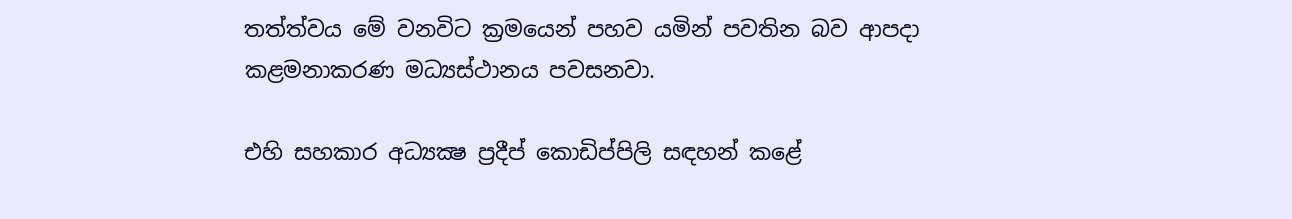තත්ත්වය මේ වනවිට ක්‍රමයෙන් පහව යමින් පවතින බව ආපදා කළමනාකරණ මධ්‍යස්ථානය පවසනවා.

එහි සහකාර අධ්‍යක්‍ෂ ප්‍රදීප් කොඩිප්පිලි සඳහන් කළේ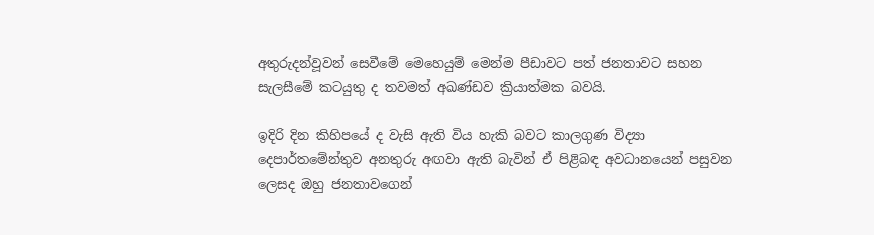අතුරුදන්වූවන් සෙවීමේ මෙහෙයුම් මෙන්ම පීඩාවට පත් ජනතාවට සහන සැලසීමේ කටයුතු ද තවමත් අඛණ්ඩව ක්‍රියාත්මක බවයි.

ඉදිරි දින කිහිපයේ ද වැසි ඇති විය හැකි බවට කාලගුණ විද්‍යා දෙපාර්තමේන්තුව අනතුරු අඟවා ඇති බැවින් ඒ පිළිබඳ අවධානයෙන් පසුවන ලෙසද ඔහු ජනතාවගෙන්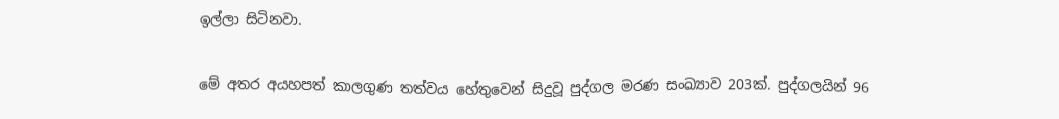ඉල්ලා සිටිනවා.

මේ අතර අයහපත් කාලගුණ තත්වය හේතුවෙන් සිදුවූ පුද්ගල මරණ සංඛ්‍යාව 203ක්. පුද්ගලයින් 96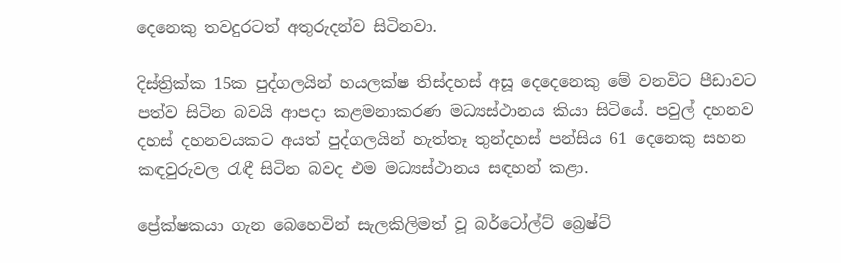දෙනෙකු තවදුරටත් අතුරුදන්ව සිටිනවා.

දිස්ත්‍රික්ක 15ක පුද්ගලයින් හයලක්ෂ තිස්දහස් අසූ දෙදෙනෙකු මේ වනවිට පීඩාවට පත්ව සිටින බවයි ආපදා කළමනාකරණ මධ්‍යස්ථානය කියා සිටියේ. පවුල් දහනව දහස් දහනවයකට අයත් පුද්ගලයින් හැත්තෑ තුන්දහස් පන්සිය 61 දෙනෙකු සහන කඳවුරුවල රැඳී සිටින බවද එම මධ්‍යස්ථානය සඳහන් කළා.

ප්‍රේක්ෂකයා ගැන බෙහෙවින් සැලකිලිමත් වූ බර්ටෝල්ට් බ්‍රෙෂ්ට්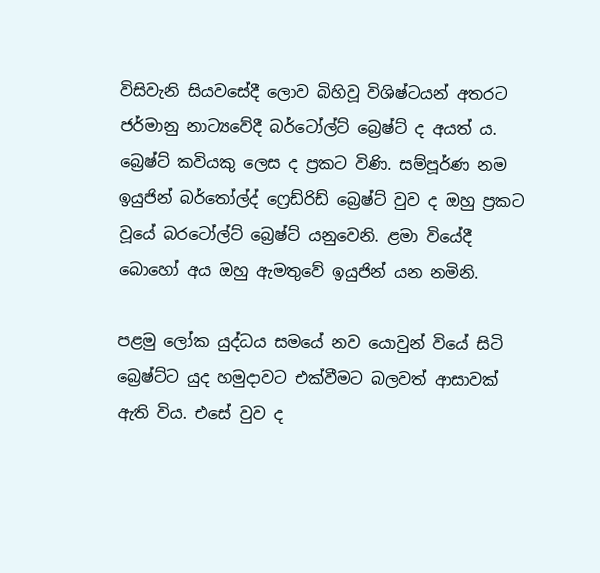විසිවැනි සියවසේදී ලොව බිහිවූ විශිෂ්ටයන් අතරට ජර්මානු නාට්‍යවේදී බර්ටෝල්ට් බ්‍රෙෂ්ට් ද අයත් ය. බ්‍රෙෂ්ට් කවියකු ලෙස ද ප්‍රකට විණි. සම්පූර්ණ නම ඉයුජින් බර්තෝල්ද් ෆ්‍රෙඩ්රිඩ් බ්‍රෙෂ්ට් වුව ද ඔහු ප්‍රකට වූයේ බරටෝල්ට් බ්‍රෙෂ්ට් යනුවෙනි. ළමා වියේදී බොහෝ අය ඔහු ඇමතුවේ ඉයුජින් යන නමිනි.

පළමු ලෝක යුද්ධය සමයේ නව යොවුන් වියේ සිටි බ්‍රෙෂ්ට්ට යුද හමුදාවට එක්වීමට බලවත් ආසාවක් ඇති විය. එසේ වුව ද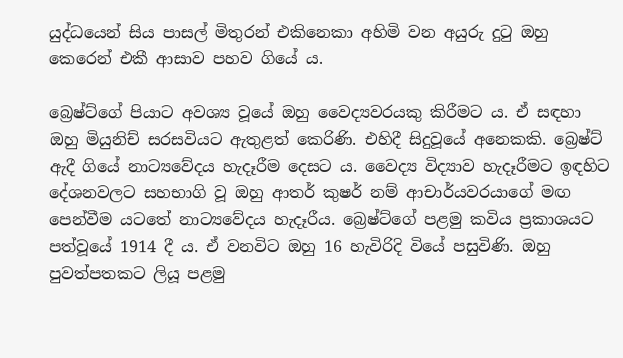යුද්ධයෙන් සිය පාසල් මිතුරන් එකිනෙකා අහිමි වන අයුරු දුටු ඔහු කෙරෙන් එකී ආසාව පහව ගියේ ය.

බ්‍රෙෂ්ට්ගේ පියාට අවශ්‍ය වූයේ ඔහු වෛද්‍යවරයකු කිරීමට ය. ඒ සඳහා ඔහු මියුනිච් සරසවියට ඇතුළත් කෙරිණි. එහිදී සිදුවූයේ අනෙකකි. බ්‍රෙෂ්ට් ඇදී ගියේ නාට්‍යවේදය හැදෑරීම දෙසට ය. වෛද්‍ය විද්‍යාව හැදෑරීමට ඉඳහිට දේශනවලට සහභාගි වූ ඔහු ආතර් කුෂර් නම් ආචාර්යවරයාගේ මඟ පෙන්වීම යටතේ නාට්‍යවේදය හැදෑරීය. බ්‍රෙෂ්ට්ගේ පළමු කවිය ප්‍රකාශයට පත්වූයේ 1914 දී ය. ඒ වනවිට ඔහු 16 හැවිරිදි වියේ පසුවිණි. ඔහු පුවත්පතකට ලියූ පළමු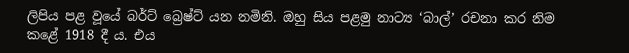ලිපිය පළ වූයේ බර්ට් බ්‍රෙෂ්ට් යන නමිනි. ඔහු සිය පළමු නාට්‍ය ‘බාල්’ රචනා කර නිම කළේ 1918 දී ය. එය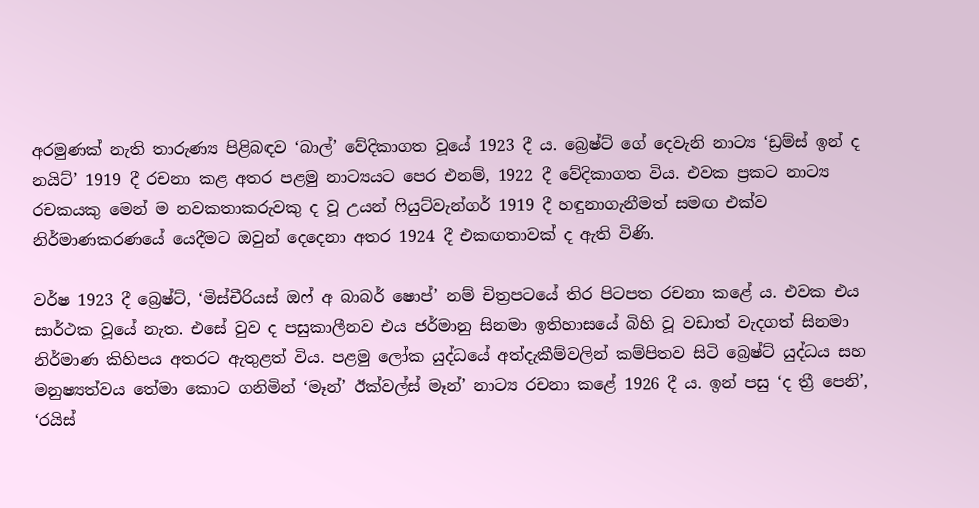අරමුණක් නැති තාරුණ්‍ය පිළිබඳව ‘බාල්’ වේදිකාගත වූයේ 1923 දී ය. බ්‍රෙෂ්ට් ගේ දෙවැනි නාට්‍ය ‘ඩ්‍රම්ස් ඉන් ද නයිට්’ 1919 දී රචනා කළ අතර පළමු නාට්‍යයට පෙර එනම්, 1922 දී වේදිකාගත විය. එවක ප්‍රකට නාට්‍ය රචකයකු මෙන් ම නවකතාකරුවකු ද වූ උයන් ෆියුට්වැන්ගර් 1919 දී හඳුනාගැනීමත් සමඟ එක්ව නිර්මාණකරණයේ යෙදීමට ඔවුන් දෙදෙනා අතර 1924 දී එකඟතාවක් ද ඇති විණි.

වර්ෂ 1923 දී බ්‍රෙෂ්ට්, ‘මිස්චීරියස් ඔෆ් අ බාබර් ෂොප්’ නම් චිත්‍රපටයේ තිර පිටපත රචනා කළේ ය. එවක එය සාර්ථක වූයේ නැත. එසේ වුව ද පසුකාලීනව එය ජර්මානු සිනමා ඉතිහාසයේ බිහි වූ වඩාත් වැදගත් සිනමා නිර්මාණ කිහිපය අතරට ඇතුළත් විය. පළමු ලෝක යුද්ධයේ අත්දැකීම්වලින් කම්පිතව සිටි බ්‍රෙෂ්ට් යුද්ධය සහ මනුෂ්‍යත්වය තේමා කොට ගනිමින් ‘මෑන්’ ඊක්වල්ස් මෑන්’ නාට්‍ය රචනා කළේ 1926 දී ය. ඉන් පසු ‘ද ත්‍රී පෙනි’, ‘රයිස්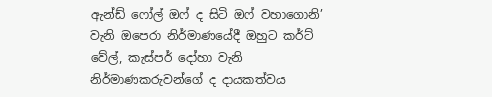ඇන්ඩ් ෆෝල් ඔෆ් ද සිටි ඔෆ් වහාගොනි’ වැනි ඔපෙරා නිර්මාණයේදී ඔහුට කර්ට් වේල්, කැස්පර් දෝහා වැනි නිර්මාණකරුවන්ගේ ද දායකත්වය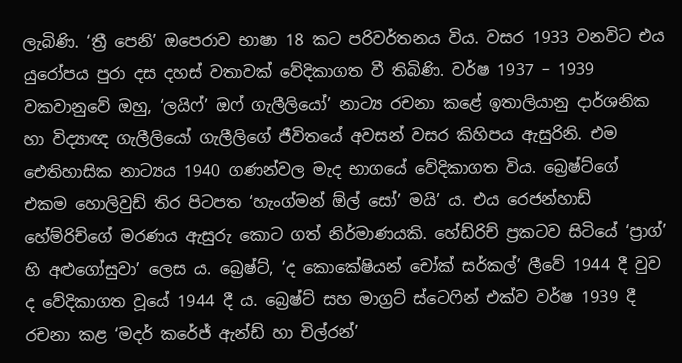ලැබිණි. ‘ත්‍රී පෙනි’ ඔපෙරාව භාෂා 18 කට පරිවර්තනය විය. වසර 1933 වනවිට එය යුරෝපය පුරා දස දහස් වතාවක් වේදිකාගත වී තිබිණි. වර්ෂ 1937 – 1939 වකවානුවේ ඔහු, ‘ලයිෆ්’ ඔෆ් ගැලීලියෝ’ නාට්‍ය රචනා කළේ ඉතාලියානු දාර්ශනික හා විද්‍යාඥ ගැලීලියෝ ගැලීලිගේ ජීවිතයේ අවසන් වසර කිහිපය ඇසුරිනි. එම ඓතිහාසික නාට්‍යය 1940 ගණන්වල මැද භාගයේ වේදිකාගත විය. බ්‍රෙෂ්ට්ගේ එකම හොලිවුඩ් තිර පිටපත ‘හැංග්මන් ඕල් සෝ’ මයි’ ය. එය රෙජන්හාඩ් හේම්රිච්ගේ මරණය ඇසුරු කොට ගත් නිර්මාණයකි. හේඩ්රිච් ප්‍රකටව සිටියේ ‘ප්‍රාග්’ හි අළුගෝසුවා’ ලෙස ය. බ්‍රෙෂ්ට්, ‘ද කොකේෂියන් චෝක් සර්කල්’ ලීවේ 1944 දී වුව ද වේදිකාගත වූයේ 1944 දී ය. බ්‍රෙෂ්ට් සහ මාග්‍රට් ස්ටෙෆින් එක්ව වර්ෂ 1939 දී රචනා කළ ‘මදර් කරේජ් ඇන්ඩ් හා චිල්රන්’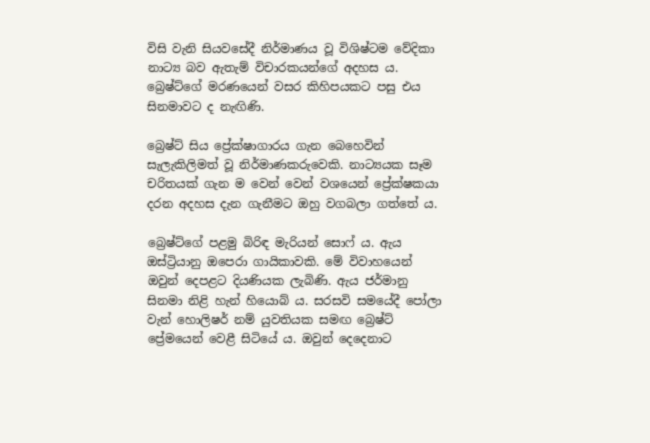විසි වැනි සියවසේදී නිර්මාණය වූ විශිෂ්ටම වේදිකා නාට්‍ය බව ඇතැම් විචාරකයන්ගේ අදහස ය‍. බ්‍රෙෂ්ට්ගේ මරණයෙන් වසර කිහිපයකට පසු එය සිනමාවට ද නැඟිණි.

බ්‍රෙෂ්ට් සිය ප්‍රේක්ෂාගාරය ගැන බෙහෙවින් සැලැකිලිමත් වූ නිර්මාණකරුවෙකි‍. නාට්‍යයක සෑම චරිතයක් ගැන ම වෙන් වෙන් වශයෙන් ප්‍රේක්ෂකයා දරන අදහස දැන ගැනීමට ඔහු වගබලා ගත්තේ ය.

බ්‍රෙෂ්ට්ගේ පළමු බිරිඳ මැරියන් සොෆ් ය. ඇය ඔස්ට්‍රියානු ඔපෙරා ගායිකාවකි. මේ විවාහයෙන් ඔවුන් දෙපළට දියණියක ලැබිණි. ඇය ජර්මානු සිනමා නිළි හැන් හියොබ් ය. සරසවි සමයේදී පෝලා වැන් හොලිෂර් නම් යුවතියක සමඟ බ්‍රෙෂ්ට් ප්‍රේමයෙන් වෙළී සිටියේ ය. ඔවුන් දෙදෙනාට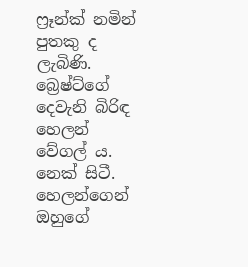ෆ්‍රෑන්ක් නමින් පුතකු ද ලැබිණි. බ්‍රෙෂ්ට්ගේ දෙවැනි බිරිඳ හෙලන් වේගල් ය. නෙක් සිටී. හෙලන්ගෙන් ඔහුගේ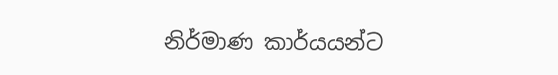නිර්මාණ කාර්යයන්ට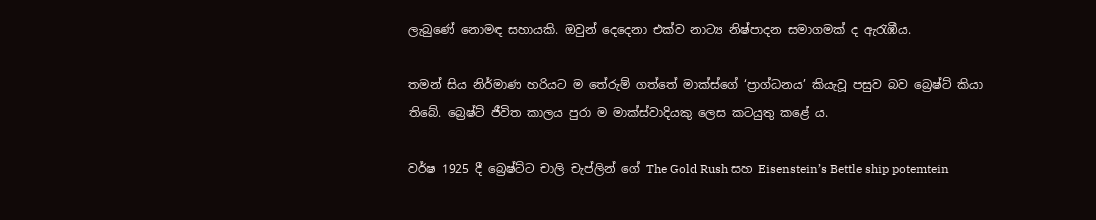ලැබුණේ නොමඳ සහායකි. ඔවුන් දෙදෙනා එක්ව නාට්‍ය නිෂ්පාදන සමාගමක් ද ඇරැඹීය.

තමන් සිය නිර්මාණ හරියට ම තේරුම් ගත්තේ මාක්ස්ගේ ‘ප්‍රාග්ධනය’ කියැවූ පසුව බව බ්‍රෙෂ්ට් කියා තිබේ. බ්‍රෙෂ්ට් ජීවිත කාලය පුරා ම මාක්ස්වාදියකු ලෙස කටයුතු කළේ ය.

වර්ෂ 1925 දී බ්‍රෙෂ්ට්ට චාලි චැප්ලින් ගේ The Gold Rush සහ Eisenstein’s Bettle ship potemtein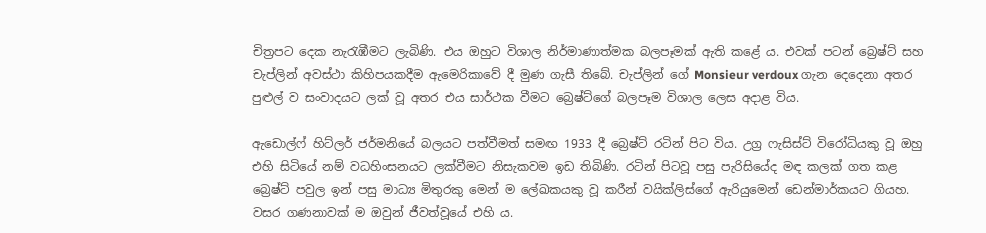චිත්‍රපට දෙක නැරැඹීමට ලැබිණි. එය ඔහුට‍ විශාල නිර්මාණාත්මක බලපෑමක් ඇති කළේ ය. එවක් පටන් බ්‍රෙෂ්ට් සහ චැප්ලින් අවස්ථා කිහිපයකදීම ඇමෙරිකාවේ දී මුණ ගැසී තිබේ. චැප්ලින් ගේ Monsieur verdoux ගැන දෙදෙනා අතර පුළුල් ව සංවාදයට ලක් වූ අතර එය සාර්ථක වීමට බ්‍රෙෂ්ට්ගේ බලපෑම විශාල ලෙස අදාළ විය.

ඇඩොල්ෆ් හිට්ලර් ජර්මනියේ බලයට පත්වීමත් සමඟ 1933 දී බ්‍රෙෂ්ට් රටින් පිට විය. උග්‍ර ෆැසිස්ට් විරෝධියකු වූ ඔහු එහි සිටියේ නම් වධහිංසනයට ලක්වීමට නිසැකවම ඉඩ තිබිණි. රටින් පිටවූ පසු පැරිසියේද මඳ කලක් ගත කළ බ්‍රෙෂ්ට් පවුල ඉන් පසු මාධ්‍ය මිතුරකු මෙන් ම ලේඛකයකු වූ කරීන් වයික්ලිස්ගේ ඇරියුමෙන් ඩෙන්මාර්කයට ගියහ. වසර ගණනාවක් ම ඔවුන් ජීවත්වූයේ එහි ය.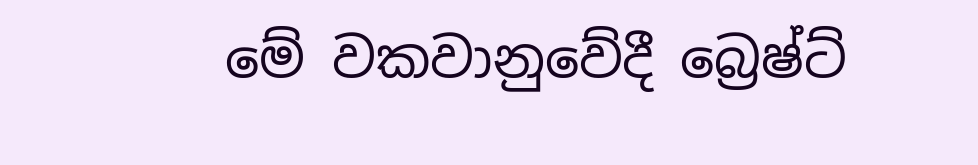මේ වකවානුවේදී බ්‍රෙෂ්ට්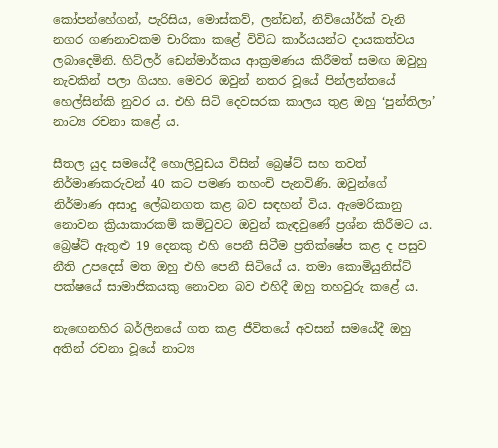කෝපන්හේගන්, පැරිසිය, මොස්කව්, ලන්ඩන්, නිව්යෝර්ක් වැනි නගර ගණනාවකම චාරිකා කළේ විවිධ කාර්යයන්ට දායකත්වය ලබාදෙමිනි. හිට්ලර් ඩෙන්මාර්කය ආක්‍රමණය කිරීමත් සමඟ ඔවුහු නැවකින් පලා ගියහ. මෙවර ඔවුන් නතර වූයේ පින්ලන්තයේ හෙල්සින්කි නුවර ය. එහි සිටි දෙවසරක කාලය තුළ ඔහු ‘පුන්තිලා’ නාට්‍ය රචනා කළේ ය.

සීතල යුද සමයේදී හොලිවුඩය විසින් බ්‍රෙෂ්ට් සහ තවත් නිර්මාණකරුවන් 40 කට පමණ තහංචි පැනවිණි. ඔවුන්ගේ නිර්මාණ අසාදු ලේඛනගත කළ බව සඳහන් විය. ඇමෙරිකානු නොවන ක්‍රියාකාරකම් කමිටුවට ඔවුන් කැඳවුණේ ප්‍රශ්න කිරීමට ය. බ්‍රෙෂ්ට් ඇතුළු 19 දෙනකු එහි පෙනී සිටීම ප්‍රතික්ෂේප කළ ද පසුව නීති උපදෙස් මත ඔහු එහි පෙනී සිටියේ ය. තමා කොමියුනිස්ට් පක්ෂයේ සාමාජිකයකු නොවන බව එහිදී ඔහු තහවුරු කළේ ය.

නැ‍ඟෙනහිර බර්ලිනයේ ගත කළ ජීවිතයේ අවසන් සමයේදී ඔහු අතින් රචනා වූයේ නාට්‍ය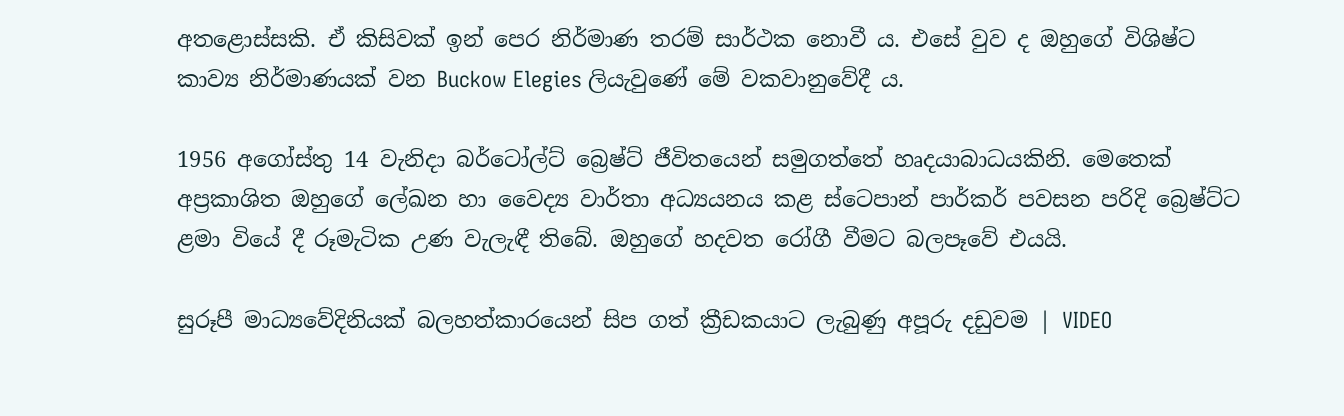අතළොස්සකි. ඒ කිසිවක් ඉන් පෙර නිර්මාණ තරම් සාර්ථක නොවී ය. එසේ වුව ද ඔහුගේ විශිෂ්ට කාව්‍ය නිර්මාණයක් වන Buckow Elegies ලියැවුණේ මේ වකවානුවේදී ය.

1956 අගෝස්තු 14 වැනිදා බර්ටෝල්ට් බ්‍රෙෂ්ට් ජීවිතයෙන් සමුගත්තේ හෘදයාබාධයකිනි. මෙතෙක් අප්‍රකාශිත ඔහුගේ ලේඛන හා වෛද්‍ය වාර්තා අධ්‍යයනය කළ ස්ටෙපාන් පාර්කර් පවසන පරිදි බ්‍රෙෂ්ට්ට ළමා වියේ දී රූමැටික උණ වැලැඳී තිබේ. ඔහුගේ හදවත රෝගී වීමට බලපෑවේ එයයි.

සුරූපී මාධ්‍යවේදිනියක් බලහත්කාරයෙන් සිප ගත් ක්‍රීඩකයාට ලැබුණු අපූරු දඩුවම | VIDEO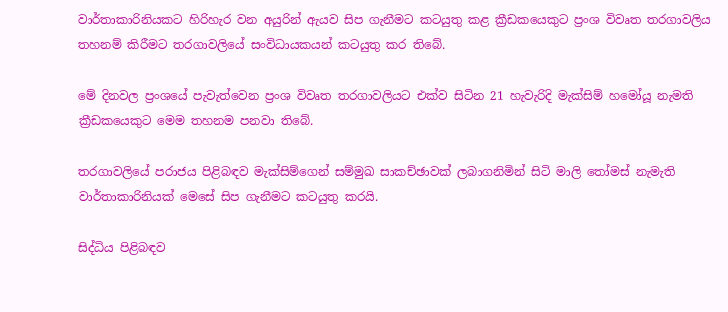වාර්තාකාරිනියකට හිරිහැර වන අයුරින් ඇයව සිප ගැනීමට කටයුතු කළ ක්‍රීඩකයෙකුට ප්‍රංශ විවෘත තරගාවලිය තහනම් කිරීමට තරගාවලියේ සංවිධායකයන් කටයුතු කර තිබේ.

මේ දිනවල ප්‍රංශයේ පැවැත්වෙන ප්‍රංශ විවෘත තරගාවලියට එක්ව සිටින 21 හැවැරිදි මැක්සිම් හමෝයූ නැමති ක්‍රීඩකයෙකුට මෙම තහනම පනවා තිබේ.

තරගාවලියේ පරාජය පිළිබඳව මැක්සිම්ගෙන් සම්මුඛ සාකච්ඡාවක් ලබාගනිමින් සිටි මාලි තෝමස් නැමැති වාර්තාකාරිනියක් මෙසේ සිප ගැනීමට කටයුතු කරයි.

සිද්ධිය පිළිබඳව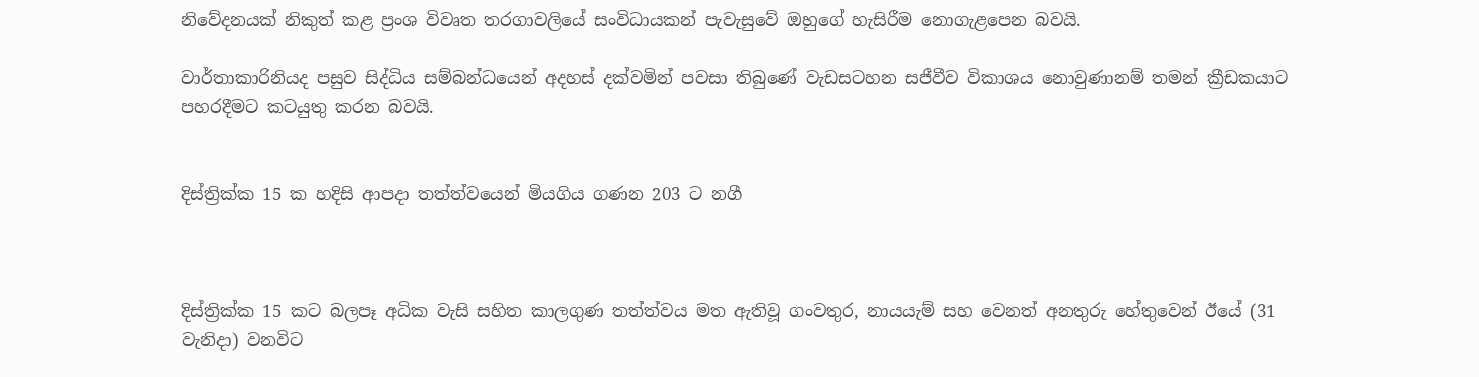නිවේදනයක් නිකුත් කළ ප්‍රංශ විවෘත තරගාවලියේ සංවිධායකන් පැවැසුවේ ඔහුගේ හැසිරීම නොගැළපෙන බවයි.

වාර්තාකාරිනියද පසුව සිද්ධිය සම්බන්ධයෙන් අදහස් දක්වමින් පවසා තිබුණේ වැඩසටහන සජීවීව විකාශය නොවුණානම් තමන් ක්‍රීඩකයාට පහරදීමට කටයුතු කරන බවයි.


දිස්‌ත්‍රික්‌ක 15 ක හදිසි ආපදා තත්ත්වයෙන් මියගිය ගණන 203 ට නගී



දිස්‌ත්‍රික්‌ක 15 කට බලපෑ අධික වැසි සහිත කාලගුණ තත්ත්වය මත ඇතිවූ ගංවතුර, නායයැම් සහ වෙනත් අනතුරු හේතුවෙන් ඊයේ (31 වැනිදා) වනවිට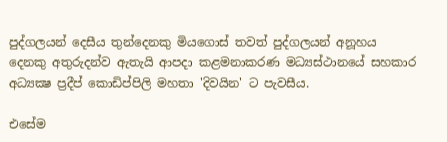පුද්ගලයන් දෙසීය තුන්දෙනකු මියගොස්‌ තවත් පුද්ගලයන් අනූහය දෙනකු අතුරුදන්ව ඇතැයි ආපදා කළමනාකරණ මධ්‍යස්‌ථානයේ සහකාර අධ්‍යක්‍ෂ ප්‍රදීප් කොඩිප්පිලි මහතා 'දිවයින' ට පැවසීය.

එසේම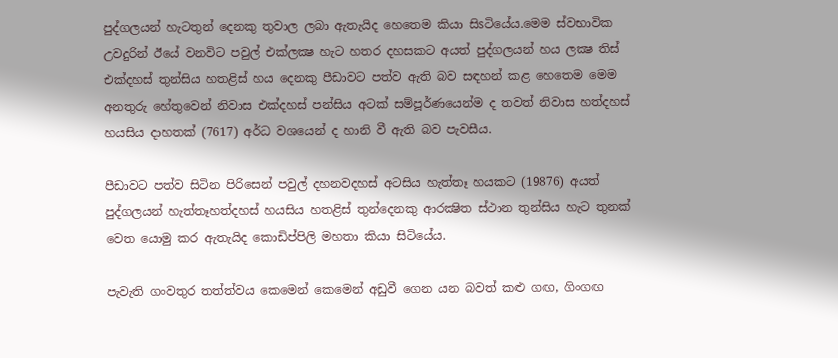පුද්ගලයන් හැටතුන් දෙනකු තුවාල ලබා ඇතැයිද හෙතෙම කියා සිsටියේය.මෙම ස්‌වභාවික උවදුරින් ඊයේ වනවිට පවුල් එක්‌ලක්‍ෂ හැට හතර දහසකට අයත් පුද්ගලයන් හය ලක්‍ෂ තිස්‌ එක්‌දහස්‌ තුන්සිය හතළිස්‌ හය දෙනකු පීඩාවට පත්ව ඇති බව සඳහන් කළ හෙතෙම මෙම අනතුරු හේතුවෙන් නිවාස එක්‌දහස්‌ පන්සිය අටක්‌ සම්පූර්ණයෙන්ම ද තවත් නිවාස හත්දහස්‌ හයසිය දාහතක්‌ (7617) අර්ධ වශයෙන් ද හානි වී ඇති බව පැවසීය.

පීඩාවට පත්ව සිටින පිරිසෙන් පවුල් දහනවදහස්‌ අටසිය හැත්තෑ හයකට (19876) අයත් පුද්ගලයන් හැත්තෑහත්දහස්‌ හයසිය හතළිස්‌ තුන්දෙනකු ආරක්‍ෂිත ස්‌ථාන තුන්සිය හැට තුනක්‌ වෙත යොමු කර ඇතැයිද කොඩිප්පිලි මහතා කියා සිටියේය.

පැවැති ගංවතුර තත්ත්වය කෙමෙන් කෙමෙන් අඩුවී ගෙන යන බවත් කළු ගඟ, ගිංගඟ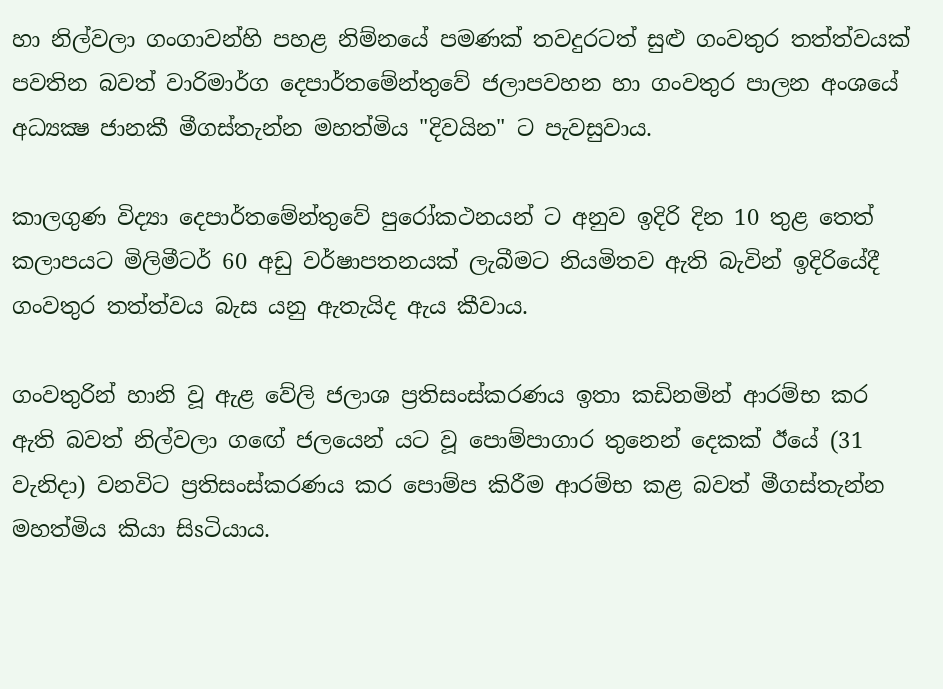හා නිල්වලා ගංගාවන්හි පහළ නිම්නයේ පමණක්‌ තවදුරටත් සුළු ගංවතුර තත්ත්වයක්‌ පවතින බවත් වාරිමාර්ග දෙපාර්තමේන්තුවේ ජලාපවහන හා ගංවතුර පාලන අංශයේ අධ්‍යක්‍ෂ ජානකී මීගස්‌තැන්න මහත්මිය "දිවයින" ට පැවසුවාය.

කාලගුණ විද්‍යා දෙපාර්තමේන්තුවේ පුරෝකථනයන් ට අනුව ඉදිරි දින 10 තුළ තෙත් කලාපයට මිලිමීටර් 60 අඩු වර්ෂාපතනයක්‌ ලැබීමට නියමිතව ඇති බැවින් ඉදිරියේදී ගංවතුර තත්ත්වය බැස යනු ඇතැයිද ඇය කීවාය.

ගංවතුරින් හානි වූ ඇළ වේලි ජලාශ ප්‍රතිසංස්‌කරණය ඉතා කඩිනමින් ආරම්භ කර ඇති බවත් නිල්වලා ගඟේ ජලයෙන් යට වූ පොම්පාගාර තුනෙන් දෙකක්‌ ඊයේ (31 වැනිදා) වනවිට ප්‍රතිසංස්‌කරණය කර පොම්ප කිරීම ආරම්භ කළ බවත් මීගස්‌තැන්න මහත්මිය කියා සිsටියාය.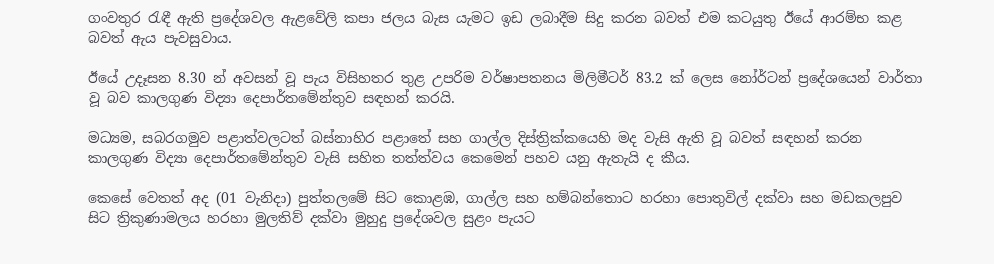ගංවතුර රැඳී ඇති ප්‍රදේශවල ඇළවේලි කපා ජලය බැස යැමට ඉඩ ලබාදීම සිදු කරන බවත් එම කටයුතු ඊයේ ආරම්භ කළ බවත් ඇය පැවසුවාය.

ඊයේ උදෑසන 8.30 න් අවසන් වූ පැය විසිහතර තුළ උපරිම වර්ෂාපතනය මිලිමීටර් 83.2 ක්‌ ලෙස නෝර්ටන් ප්‍රදේශයෙන් වාර්තා වූ බව කාලගුණ විද්‍යා දෙපාර්තමේන්තුව සඳහන් කරයි.

මධ්‍යම, සබරගමුව පළාත්වලටත් බස්‌නාහිර පළාතේ සහ ගාල්ල දිස්‌ත්‍රික්‌කයෙහි මද වැසි ඇති වූ බවත් සඳහන් කරන කාලගුණ විද්‍යා දෙපාර්තමේන්තුව වැසි සහිත තත්ත්වය කෙමෙන් පහව යනු ඇතැයි ද කීය.

කෙසේ වෙතත් අද (01 වැනිදා) පුත්තලමේ සිට කොළඹ, ගාල්ල සහ හම්බන්තොට හරහා පොතුවිල් දක්‌වා සහ මඩකලපුව සිට ත්‍රිකුණාමලය හරහා මුලතිව් දක්‌වා මුහුදු ප්‍රදේශවල සුළං පැයට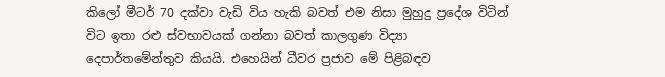කිලෝ මීටර් 70 දක්‌වා වැඩි විය හැකි බවත් එම නිසා මුහුදු ප්‍රදේශ විටින් විට ඉතා රළු ස්‌වභාවයක්‌ ගන්නා බවත් කාලගුණ විද්‍යා දෙපාර්තමේන්තුව කියයි. එහෙයින් ධීවර ප්‍රජාව මේ පිළිබඳව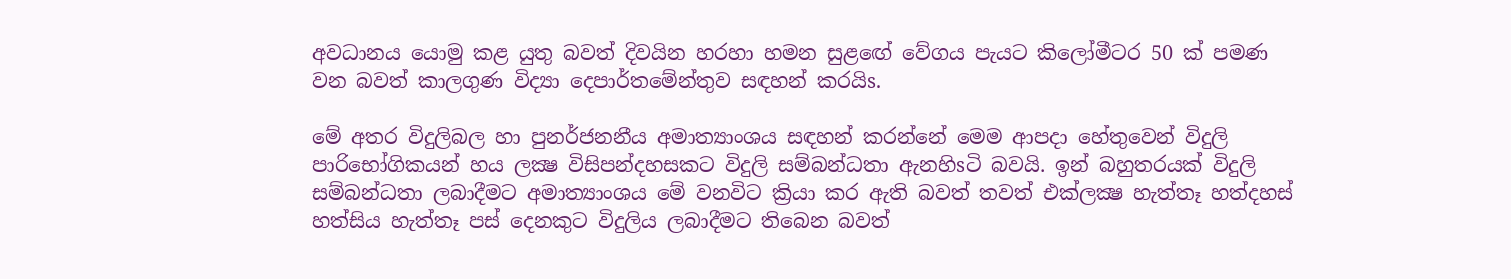අවධානය යොමු කළ යුතු බවත් දිවයින හරහා හමන සුළඟේ වේගය පැයට කිලෝමීටර 50 ක්‌ පමණ වන බවත් කාලගුණ විද්‍යා දෙපාර්තමේන්තුව සඳහන් කරයිs.

මේ අතර විදුලිබල හා පුනර්ජනනීය අමාත්‍යාංශය සඳහන් කරන්නේ මෙම ආපදා හේතුවෙන් විදුලි පාරිභෝගිකයන් හය ලක්‍ෂ විසිපන්දහසකට විදුලි සම්බන්ධතා ඇනහිsටි බවයි. ඉන් බහුතරයක්‌ විදුලි සම්බන්ධතා ලබාදීමට අමාත්‍යාංශය මේ වනවිට ක්‍රියා කර ඇති බවත් තවත් එක්‌ලක්‍ෂ හැත්තෑ හත්දහස්‌ හත්සිය හැත්තෑ පස්‌ දෙනකුට විදුලිය ලබාදීමට තිබෙන බවත්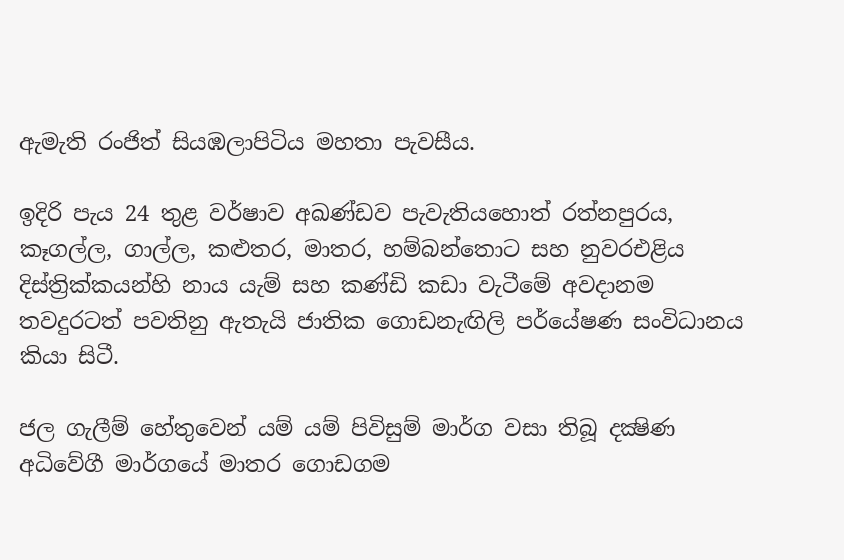ඇමැති රංජිත් සියඹලාපිටිය මහතා පැවසීය.

ඉදිරි පැය 24 තුළ වර්ෂාව අඛණ්‌ඩව පැවැතියහොත් රත්නපුරය, කෑගල්ල, ගාල්ල, කළුතර, මාතර, හම්බන්තොට සහ නුවරඑළිය දිස්‌ත්‍රික්‌කයන්හි නාය යැම් සහ කණ්‌ඩි කඩා වැටීමේ අවදානම තවදුරටත් පවතිනු ඇතැයි ජාතික ගොඩනැඟිලි පර්යේෂණ සංවිධානය කියා සිටී.

ජල ගැලීම් හේතුවෙන් යම් යම් පිවිසුම් මාර්ග වසා තිබූ දක්‍ෂිණ අධිවේගී මාර්ගයේ මාතර ගොඩගම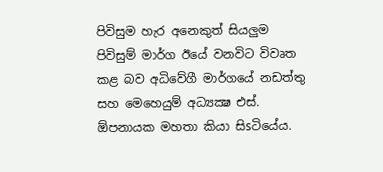පිවිසුම හැර අනෙකුත් සියලුම පිවිසුම් මාර්ග ඊයේ වනවිට විවෘත කළ බව අධිවේගී මාර්ගයේ නඩත්තු සහ මෙහෙයුම් අධ්‍යක්‍ෂ එස්‌. ඕපනායක මහතා කියා සිsටියේය.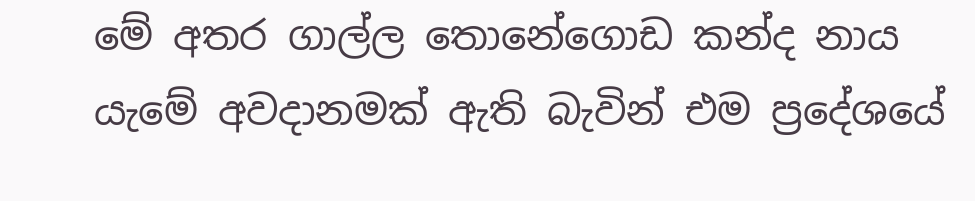මේ අතර ගාල්ල තොනේගොඩ කන්ද නාය යැමේ අවදානමක්‌ ඇති බැවින් එම ප්‍රදේශයේ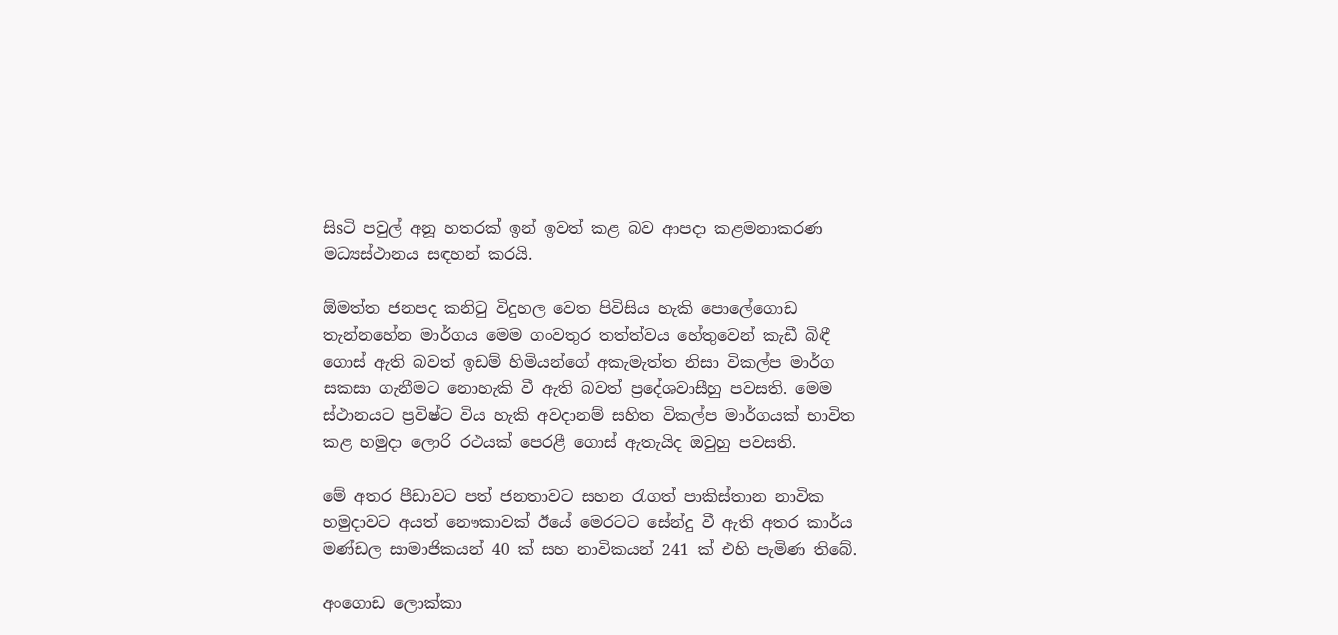සිsටි පවුල් අනූ හතරක්‌ ඉන් ඉවත් කළ බව ආපදා කළමනාකරණ මධ්‍යස්‌ථානය සඳහන් කරයි.

ඕමත්ත ජනපද කනිටු විදුහල වෙත පිවිසිය හැකි පොලේගොඩ තැන්නහේන මාර්ගය මෙම ගංවතුර තත්ත්වය හේතුවෙන් කැඩී බිඳී ගොස්‌ ඇති බවත් ඉඩම් හිමියන්ගේ අකැමැත්ත නිසා විකල්ප මාර්ග සකසා ගැනීමට නොහැකි වී ඇති බවත් ප්‍රදේශවාසීහු පවසති. මෙම ස්‌ථානයට ප්‍රවිෂ්ට විය හැකි අවදානම් සහිත විකල්ප මාර්ගයක්‌ භාවිත කළ හමුදා ලොරි රථයක්‌ පෙරළී ගොස්‌ ඇතැයිද ඔවුහු පවසති.

මේ අතර පීඩාවට පත් ජනතාවට සහන රැගත් පාකිස්‌තාන නාවික හමුදාවට අයත් නෞකාවක්‌ ඊයේ මෙරටට සේන්දු වී ඇති අතර කාර්ය මණ්‌ඩල සාමාජිකයන් 40 ක්‌ සහ නාවිකයන් 241 ක්‌ එහි පැමිණ තිබේ.

අංගොඩ ලොක්කා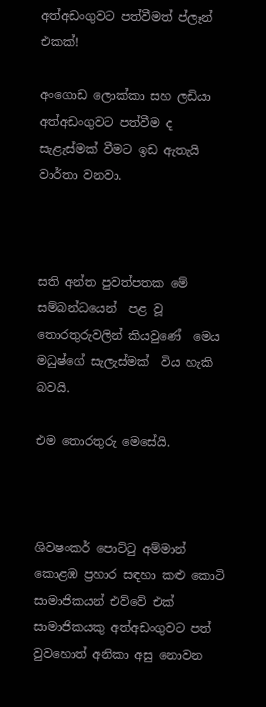අත්අඩංගුවට පත්වීමත් ප්ලෑන් එකක්!

අංගොඩ ලොක්කා සහ ලඩියා අත්අඩංගුවට පත්වීම ද සැළැස්මක් වීමට ඉඩ ඇතැයි වාර්තා වනවා.



සති අන්ත පුවත්පතක මේ සම්බන්ධයෙන්  පළ වූ තොරතුරුවලින් කියවුණේ  මෙය මධුෂ්ගේ සැලැස්මක්  විය හැකි බවයි.

එම තොරතුරු මෙසේයි.



ශිවෂංකර් ‍පොට්ටු අම්මාන් කොළඹ ප්‍රහාර සඳහා කළු කොටි සාමාජිකයන් එව්වේ එක් සාමාජිකයකු අත්අඩංගුවට පත් වුවහොත් අනිකා අසු නොවන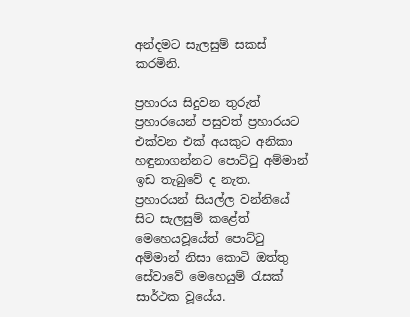අන්දමට සැලසුම් සකස් කරමිනි.

ප්‍රහාරය සිදුවන තුරුත් ප්‍රහාරයෙන් පසුවත් ප්‍රහාරයට එක්වන එක් අයකුට අනිකා හඳුනාගන්නට ‍පොට්ටු අම්මාන් ඉඩ තැබුවේ ද නැත. ප්‍රහාරයන් සියල්ල වන්නියේ සිට සැලසුම් කළේත් මෙහෙයවූයේත් ‍පොට්ටු අම්මාන් නිසා කොටි ඔත්තු සේවාවේ මෙහෙයුම් රැසක් සාර්ථක වූයේය.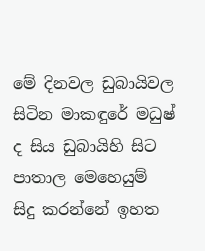මේ දිනවල ඩුබායිවල සිටින මාකඳුරේ මධුෂ් ද සිය ඩුබායිහි සිට පාතාල මෙහෙයුම් සිදු කරන්නේ ඉහත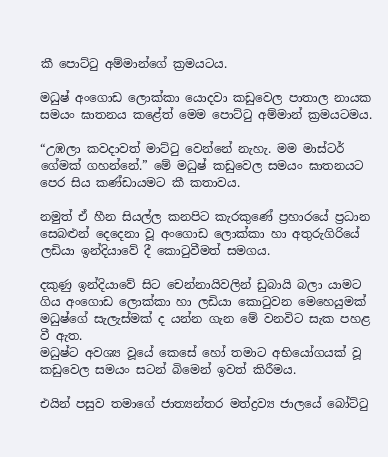කී ‍පොට්ටු අම්මාන්ගේ ක්‍රමයටය.

මධුෂ් අංගොඩ ලොක්කා යොදවා කඩුවෙල පාතාල නායක සමයං ඝාතනය කළේත් මෙම ‍පොට්ටු අම්මාන් ක්‍රමයටමය.

“උඹලා කවදාවත් මාට්ටු වෙන්නේ නැහැ. මම මාස්ටර් ගේමක් ගහන්නේ.” මේ මධුෂ් කඩුවෙල සමයං ඝාතනයට පෙර සිය කණ්ඩායමට කී කතාවය.

නමුත් ඒ හීන සියල්ල කනපිට කැරකුණේ ප්‍රහාරයේ ප්‍රධාන සෙබළුන් දෙදෙනා වූ අංගොඩ ලොක්කා හා අතුරුගිරියේ ලඩියා ඉන්දියාවේ දී කොටුවීමත් සමගය.

දකුණු ඉන්දියාවේ සිට චෙන්නායිවලින් ඩුබායි බලා යාමට ගිය අංගොඩ ලොක්කා හා ලඩියා කොටුවන මෙහෙයුමක් මධුෂ්ගේ සැලැස්මක් ද යන්න ගැන මේ වනවිට සැක පහළ වී ඇත.
මධුෂ්ට අවශ්‍ය වූයේ කෙසේ හෝ තමාට අභියෝගයක් වූ කඩුවෙල සමයං සටන් බිමෙන් ඉවත් කිරීමය.

එයින් පසුව තමාගේ ජාත්‍යන්තර මත්ද්‍රව්‍ය ජාලයේ බෝට්ටු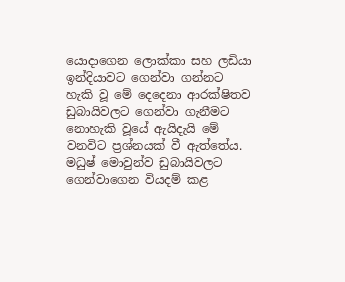යොදාගෙන ලොක්කා සහ ලඩියා ඉන්දියාවට ගෙන්වා ගන්නට හැකි වූ මේ දෙදෙනා ආරක්ෂිතව ඩුබායිවලට ගෙන්වා ගැනීමට නොහැකි වූයේ ඇයිදැයි මේ වනවිට ප්‍රශ්නයක් වී ඇත්තේය. මධුෂ් මොවුන්ව ඩුබායිවලට ගෙන්වාගෙන වියදම් කළ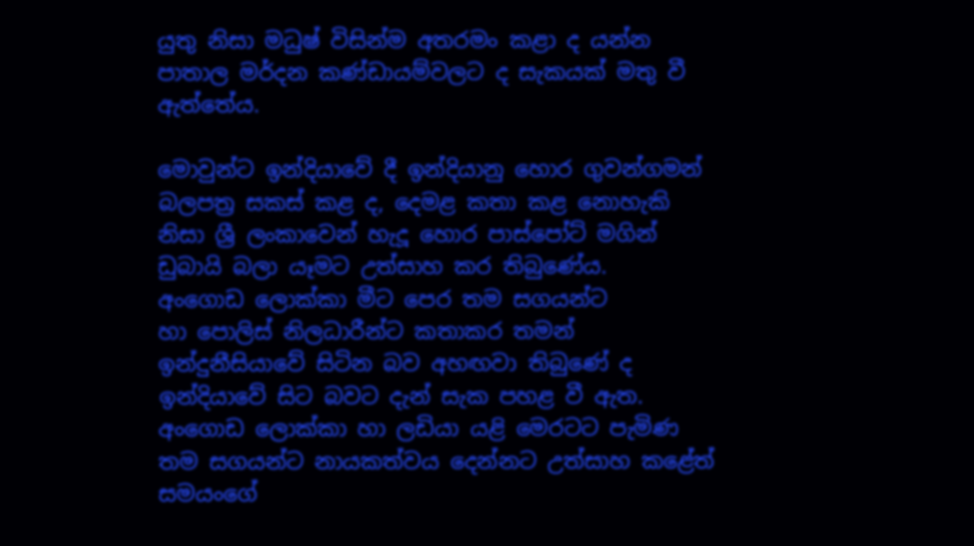යුතු නිසා මධුෂ් විසින්ම අතරමං කළා ද යන්න පාතාල මර්දන කණ්ඩායම්වලට ද සැකයක් මතු වී ඇත්තේය.

මොවුන්ට ඉන්දියාවේ දී ඉන්දියානු හොර ගුවන්ගමන් බලපත්‍ර සකස් කළ ද, දෙමළ කතා කළ නොහැකි නිසා ශ්‍රී ලංකාවෙන් හැදූ හොර පාස්‍පෝට් මගින් ඩුබායි බලා යෑමට උත්සාහ කර තිබුණේය.
අංගොඩ ලොක්කා මීට පෙර තම සගයන්ට හා ‍පොලිස් නිලධාරීන්ට කතාකර තමන් ඉන්දුනීසියාවේ සිටින බව අහඟවා තිබුණේ ද ඉන්දියාවේ සිට බවට දැන් සැක පහළ වී ඇත. අංගොඩ ලොක්කා හා ලඩියා යළි මෙරටට පැමිණ තම සගයන්ට නායකත්වය දෙන්නට උත්සාහ කළේත් සමයංගේ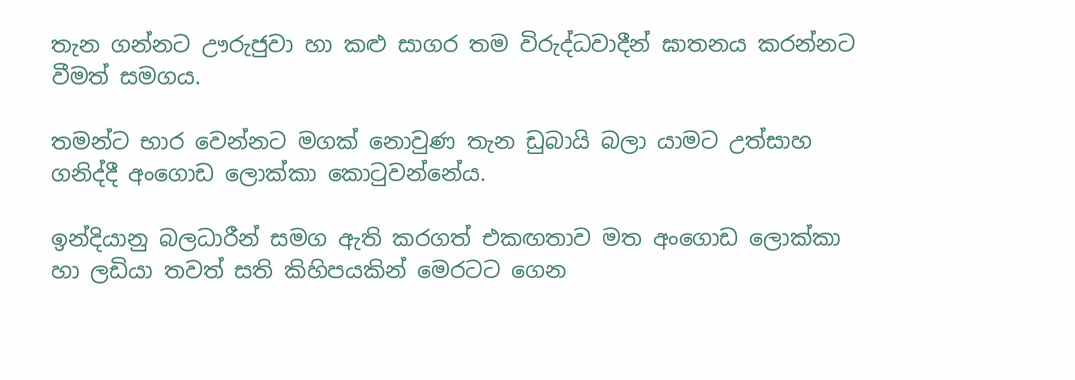තැන ගන්නට ඌරුජුවා හා කළු සාගර තම විරුද්ධවාදීන් ඝාතනය කරන්නට වීමත් සමගය.

තමන්ට භාර වෙන්නට මගක් නොවුණ තැන ඩුබායි බලා යාමට උත්සාහ ගනිද්දී අංගොඩ ලොක්කා කොටුවන්නේය.

ඉන්දියානු බලධාරීන් සමග ඇති කරගත් එකඟතාව මත අංගොඩ ලොක්කා හා ලඩියා තවත් සති කිහිපයකින් මෙරටට ගෙන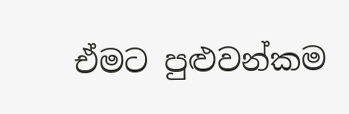ඒමට පුළුවන්කම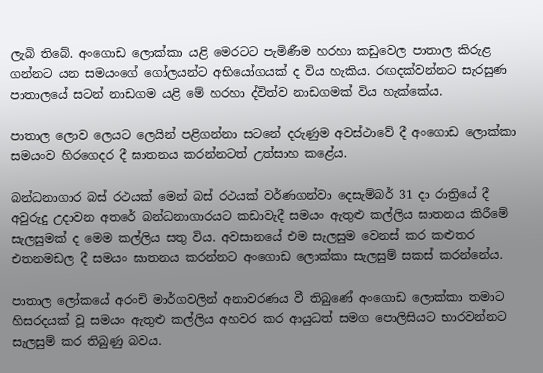ලැබි තිබේ. අංගොඩ ලොක්කා යළි මෙරටට පැමිණීම හරහා කඩුවෙල පාතාල කිරුළ ගන්නට යන සමයංගේ ගෝලයන්ට අභියෝගයක් ද විය හැකිය. රඟදක්වන්නට සැරසුණ පාතාලයේ සටන් නාඩගම යළි මේ හරහා ද්විත්ව නාඩගමක් විය හැක්කේය.

පාතාල ලොව ලෙයට ලෙයින් පළිගන්නා සටනේ දරුණුම අවස්ථාවේ දී අංගොඩ ලොක්කා සමයංව හිරගෙදර දී ඝාතනය කරන්නටත් උත්සාහ කළේය.

බන්ධනාගාර බස් රථයක් මෙන් බස් රථයක් වර්ණගන්වා දෙසැම්බර් 31 දා රාත්‍රියේ දී අවුරුදු උදාවන අතරේ බන්ධනාගාරයට කඩාවැදී සමයං ඇතුළු කල්ලිය ඝාතනය කිරීමේ සැලසුමක් ද මෙම කල්ලිය සතු විය. අවසානයේ එම සැලසුම වෙනස් කර කළුතර එතනමඩල දී සමයං ඝාතනය කරන්නට අංගොඩ ලොක්කා සැලසුම් සකස් කරන්නේය.

පාතාල ලෝකයේ අරංචි මාර්ගවලින් අනාවරණය වී තිබුණේ අංගොඩ ලොක්කා තමාට හිසරදයක් වූ සමයං ඇතුළු කල්ලිය අහවර කර ආයුධත් සමග ‍පොලිසියට භාරවන්නට සැලසුම් කර තිබුණු බවය.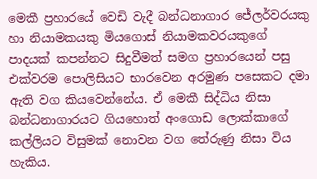මෙකී ප්‍රහාරයේ වෙඩි වැදී බන්ධනාගාර ජේලර්වරයකු හා නියාමකයකු මියගොස් නියාමකවරයකුගේ පාදයක් කපන්නට සිදුවීමත් සමග ප්‍රහාරයෙන් පසු එක්වරම ‍පොලිසියට භාරවෙන අරමුණ පසෙකට දමා ඇති වග කියවෙන්නේය. ඒ මෙකී සිද්ධිය නිසා බන්ධනාගාරයට ගියහොත් අංගොඩ ලොක්කාගේ කල්ලියට විසුමක් නොවන වග තේරුණු නිසා විය හැකිය.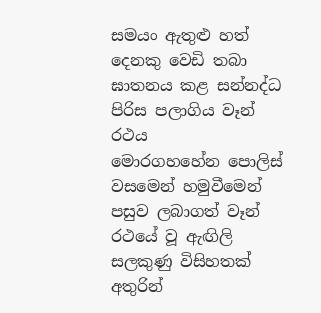සමයං ඇතුළු හත් දෙනකු වෙඩි තබා ඝාතනය කළ සන්නද්ධ පිරිස පලාගිය වෑන් රථය මොරගහහේන ‍පොලිස් වසමෙන් හමුවීමෙන් පසුව ලබාගත් වෑන් රථයේ වූ ඇඟිලි සලකුණු විසිහතක් අතුරින්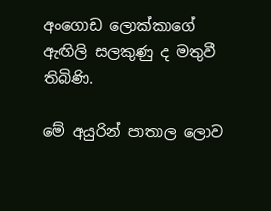අංගොඩ ලොක්කාගේ ඇඟිලි සලකුණු ද මතුවී තිබිණි.

මේ අයුරින් පාතාල ලොව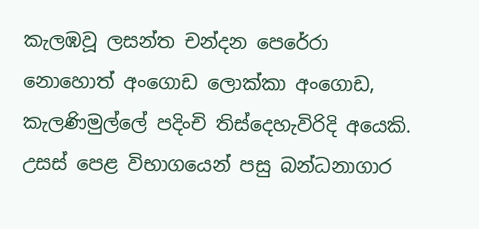කැලඹවූ ලසන්ත චන්දන පෙරේරා නොහොත් අංගොඩ ලොක්කා අංගොඩ, කැලණිමුල්‍ලේ පදිංචි තිස්දෙහැවිරිදි අයෙකි. උසස් පෙළ විභාගයෙන් පසු බන්ධනාගාර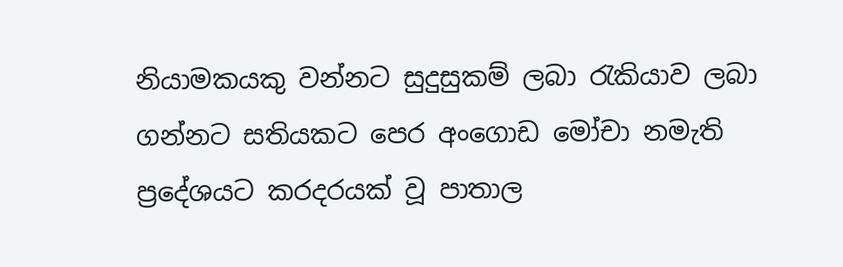නියාමකයකු වන්නට සුදුසුකම් ලබා රැකියාව ලබා ගන්නට සතියකට පෙර අංගොඩ මෝචා නමැති ප්‍රදේශයට කරදරයක් වූ පාතාල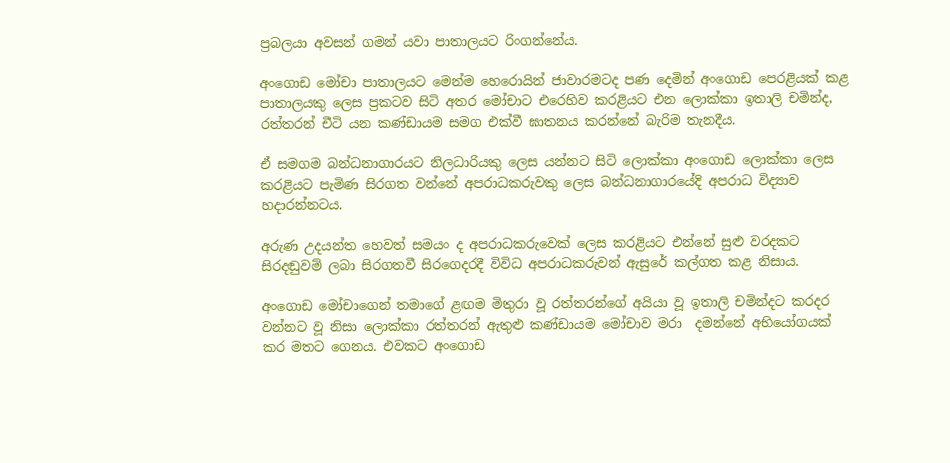ප්‍රබලයා අවසන් ගමන් යවා පාතාලයට රිංගන්නේය.

අංගොඩ මෝචා පාතාලයට මෙන්ම හෙරොයින් ජාවාරමටද පණ දෙමින් අංගොඩ පෙරළියක් කළ පාතාලයකු ලෙස ප්‍රකටව සිටි අතර මෝචාට එරෙහිව කරළියට එන ලොක්කා ඉතාලි චමින්ද, රත්තරන් චීටි යන කණ්ඩායම සමග එක්වී ඝාතනය කරන්නේ බැරිම තැනදීය.

ඒ සමගම බන්ධනාගාරයට නිලධාරියකු ලෙස යන්නට සිටි ලොක්කා අංගොඩ ලොක්කා ලෙස කරළියට පැමිණ සිරගත වන්නේ අපරාධකරුවකු ලෙස බන්ධනාගාරයේදි අපරාධ විද්‍යාව හදාරන්නටය.

අරුණ උදයන්ත හෙවත් සමයං ද අපරාධකරුවෙක් ලෙස කරළියට එන්නේ සුළු වරදකට සිරදඬුවම් ලබා සිරගතවී සිරගෙදරදී විවිධ අපරාධකරුවන් ඇසුරේ කල්ගත කළ නිසාය.

අංගොඩ මෝචාගෙන් තමාගේ ළඟම මිතුරා වූ රත්තරන්ගේ අයියා වූ ඉතාලි චමින්දට කරදර වන්නට වූ නිසා ලොක්කා රත්තරන් ඇතුළු කණ්ඩායම මෝචාව මරා  දමන්නේ අභියෝගයක් කර මතට ගෙනය. එවකට අංගොඩ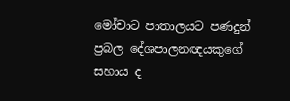මෝචාට පාතාලයට පණදුන් ප්‍රබල දේශපාලනඥයකුගේ සහාය ද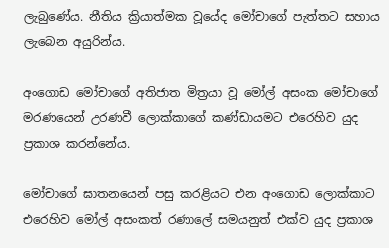ලැබුණේය. නීතිය ක්‍රියාත්මක වූයේද මෝචාගේ පැත්තට සහාය ලැබෙන අයුරින්ය.

අංගොඩ මෝචාගේ අතිජාත මිත්‍රයා වූ මෝල් අසංක මෝචාගේ මරණයෙන් උරණවී ලොක්කාගේ කණ්ඩායමට එරෙහිව යුද ප්‍රකාශ කරන්නේය.

මෝචාගේ ඝාතනයෙන් පසු කරළියට එන අංගොඩ ලොක්කාට එරෙහිව මෝල් අසංකත් රණා‍ලේ සමයනුත් එක්ව යුද ප්‍රකාශ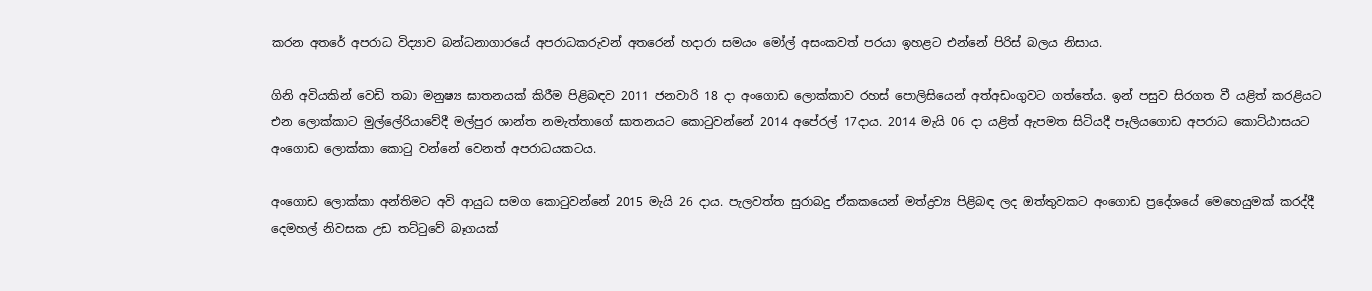කරන අතරේ අපරාධ විද්‍යාව බන්ධනාගාරයේ අපරාධකරුවන් අතරෙන් හදාරා සමයං මෝල් අසංකවත් පරයා ඉහළට එන්නේ පිරිස් බලය නිසාය.

ගිනි අවියකින් වෙඩි තබා මනුෂ්‍ය ඝාතනයක් කිරීම පිළිබඳව 2011 ජනවාරි 18 දා අංගොඩ ලොක්කාව රහස් ‍පොලිසියෙන් අත්අඩංගුවට ගත්තේය. ඉන් පසුව සිරගත වී යළිත් කරළියට එන ලොක්කාට මුල්‍ලේරියාවේදී මල්පුර ශාන්ත නමැත්තාගේ ඝාතනයට කොටුවන්නේ 2014 අපේ‍රල් 17දාය. 2014 මැයි 06 දා යළිත් ඇපමත සිටියදී පෑලියගොඩ අපරාධ කොට්ඨාසයට අංගොඩ ලොක්කා කොටු වන්නේ වෙනත් අපරාධයකටය.

අංගොඩ ලොක්කා අන්තිමට අවි ආයුධ සමග කොටුවන්නේ 2015 මැයි 26 දාය. පැලවත්ත සුරාබදු ඒකකයෙන් මත්ද්‍රව්‍ය පිළිබඳ ලද ඔත්තුවකට අංගොඩ ප්‍රදේශයේ මෙහෙයුමක් කරද්දී දෙමහල් නිවසක උඩ තට්ටුවේ බෑගයක්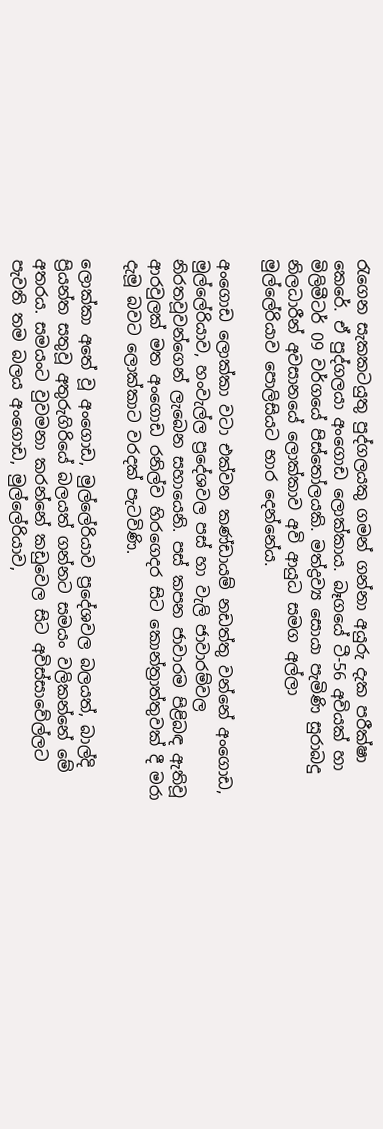රැගෙන සැකකටයුතු පුද්ගලයකු ගමන් ගන්නා අයුරු දැක පරීක්ෂා කෙරේ. ඒ පුද්ගලයා අංගොඩ ලොක්කාය. බෑගයේ ටී-56 අවියක් හා මිලිමීටර් 09 වර්ගයේ පිස්තෝලයකි. මත්ද්‍රව්‍ය සොයා පැමිණි සුරාබදු නිලධාරීන් අවසානයේ ලොක්කාව අවි ආයුධ සමග අල්ලා මුල්‍ලේරියාව ‍පොලිසියට භාර දෙන්නේය.

අංගොඩ ලොක්කා වටා එක්වන කණ්ඩායම් නඩත්තු වන්නේ අංගොඩ, මුල්‍ලේරියාව, හංවැල්ල ප්‍රදේශවල පස් හා වැලි ජාවාරම්වල නිරතවූවන්ගෙන් ලැබෙන සහායෙනි. පස් කපන ජාවාරම පිළිබඳ ඇතිවූ ආරවුලක් මත අංගොඩ රනිල්ව හිරගෙදර සිට කොන්ත්‍රාත්තුවක් දී මරා දැමූ බවට ලොක්කාට වරදක් පැටවිණි.

ලොක්කා අතේ වූ අංගොඩ, මුල්‍ලේරියාව ප්‍රදේශවල බලයත්, බාල්දි ප්‍රියන්ත සතුවූ අතුරුගිරියේ බලයත් ගන්නට සමයං වලිකන්නේ මේ අතරය. සමයංට වුවමනා කරන්නේ කඩුවෙල සිට අවිස්සාවේල්ලට පැවති තම බලය අංගොඩ, මුල්‍ලේරියාව,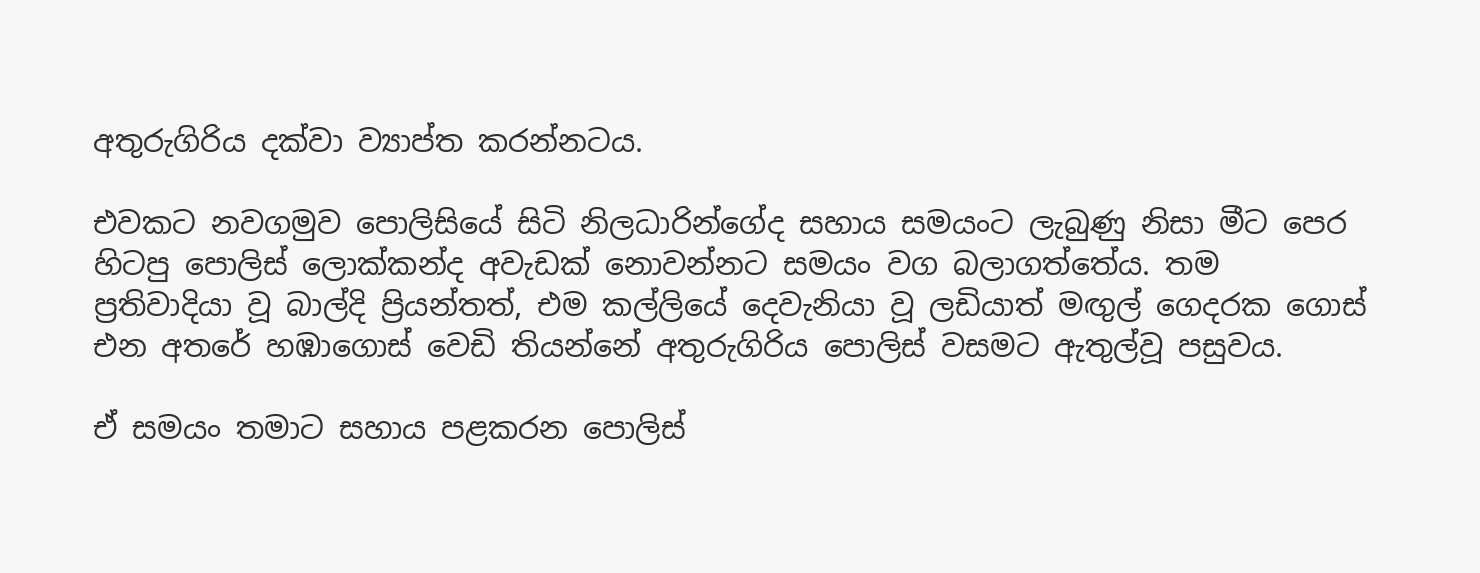අතුරුගිරිය දක්වා ව්‍යාප්ත කරන්නටය.

එවකට නවගමුව ‍පොලිසියේ සිටි නිලධාරින්ගේද සහාය සමයංට ලැබුණු නිසා මීට පෙර හිටපු ‍පොලිස් ලොක්කන්ද අවැඩක් නොවන්නට සමයං වග බලාගත්තේය. තම ප්‍රතිවාදියා වූ බාල්දි ප්‍රියන්තත්, එම කල්ලියේ දෙවැනියා වූ ලඩියාත් මඟුල් ගෙදරක ගොස් එන අතරේ හඹාගොස් වෙඩි තියන්නේ අතුරුගිරිය ‍පොලිස් වසමට ඇතුල්වූ පසුවය.

ඒ සමයං තමාට සහාය පළකරන ‍පොලිස්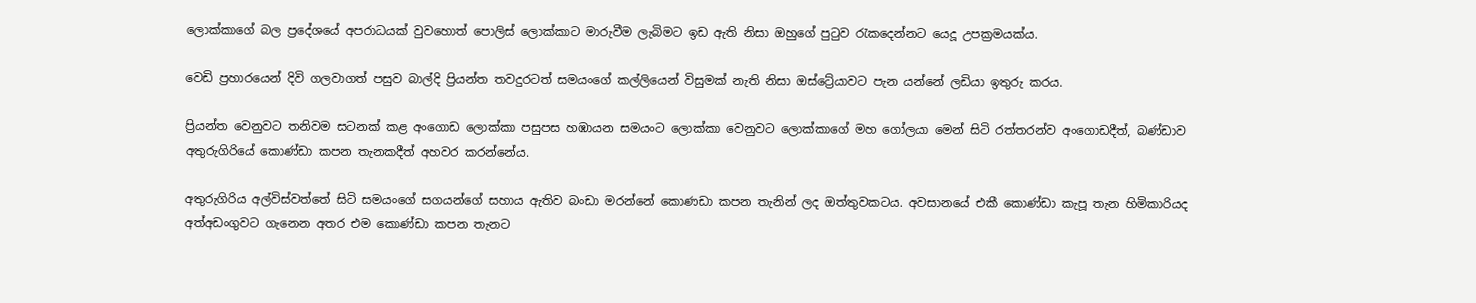ලොක්කාගේ බල ප්‍රදේශයේ අපරාධයක් වුවහොත් ‍පොලිස් ලොක්කාට මාරුවීම ලැබිමට ඉඩ ඇති නිසා ඔහුගේ පුටුව රැකදෙන්නට යෙදූ උපක්‍රමයක්ය.

වෙඩි ප්‍රහාරයෙන් දිවි ගලවාගත් පසුව බාල්දි ප්‍රියන්ත තවදුරටත් සමයංගේ කල්ලියෙන් විසුමක් නැති නිසා ඔස්ට්‍රේයාවට පැන යන්නේ ලඩියා ඉතුරු කරය.

ප්‍රියන්ත වෙනුවට තනිවම සටනක් කළ අංගොඩ ලොක්කා පසුපස හඹායන සමයංට ලොක්කා වෙනුවට ලොක්කාගේ මහ ගෝලයා මෙන් සිටි රත්තරන්ව අංගොඩදීත්, බණ්ඩාව අතුරුගිරියේ කොණ්ඩා කපන තැනකදීත් අහවර කරන්නේය.

අතුරුගිරිය අල්විස්වත්තේ සිටි සමයංගේ සගයන්ගේ සහාය ඇතිව බංඩා මරන්නේ කොණඩා කපන තැනින් ලද ඔත්තුවකටය. අවසානයේ එකී කොණ්ඩා කැපූ තැන හිමිකාරියද අත්අඩංගුවට ගැනෙන අතර එම කොණ්ඩා කපන තැනට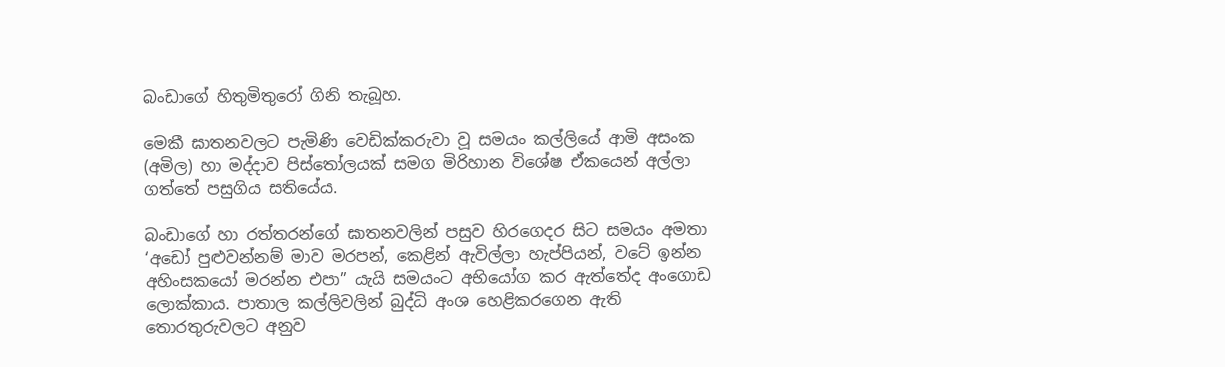බංඩාගේ හිතුමිතුරෝ ගිනි තැබූහ.

මෙකී ඝාතනවලට පැමිණි වෙඩික්කරුවා වූ සමයං කල්ලියේ ආමි අසංක (අමිල) හා මද්දාව පිස්තෝලයක් සමග මිරිහාන විශේෂ ඒකයෙන් අල්ලා ගත්තේ පසුගිය සතියේය.

බංඩාගේ හා රත්තරන්ගේ ඝාතනවලින් පසුව හිරගෙදර සිට සමයං අමතා ‘අඩෝ පුළුවන්නම් මාව මරපන්, කෙළින් ඇවිල්ලා හැප්පියන්, වටේ ඉන්න අහිංසකයෝ මරන්න එපා” යැයි සමයංට අභියෝග කර ඇත්තේද අංගොඩ ලොක්කාය. පාතාල කල්ලිවලින් බුද්ධි අංශ හෙළිකරගෙන ඇති තොරතුරුවලට අනුව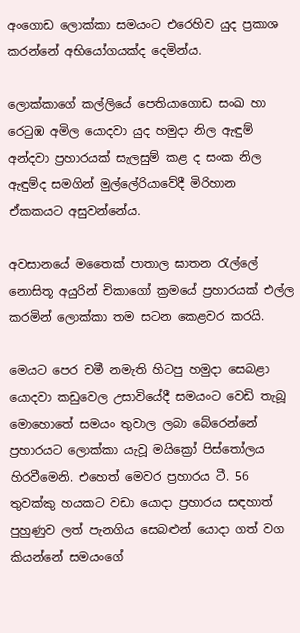අංගොඩ ලොක්කා සමයංට එරෙහිව යුද ප්‍රකාශ කරන්නේ අභියෝගයක්ද දෙමින්ය.

ලොක්කාගේ කල්ලියේ පෙතියාගොඩ සංඛ හා රෙටුඹ අමිල යොදවා යුද හමුදා නිල ඇඳුම් අන්දවා ප්‍රහාරයක් සැලසුම් කළ ද සංක නිල ඇඳුම්ද සමගින් මුල්‍ලේරියාවේදී මිරිහාන ඒකකයට අසුවන්නේය.

අවසානයේ මතෛක් පාතාල ඝාතන රැල්‍ලේ නොසිතූ අයුරින් චිකාගෝ ක්‍රමයේ ප්‍රහාරයක් එල්ල කරමින් ලොක්කා තම සටන කෙළවර කරයි.

මෙයට පෙර චමී නමැති හිටපු හමුදා සෙබළා යොදවා කඩුවෙල උසාවියේදී සමයංට වෙඩි තැබූ මොහොතේ සමයං තුවාල ලබා බේරෙන්නේ ප්‍රහාරයට ලොක්කා යැවූ මයික්‍රෝ පිස්තෝලය හිරවීමෙනි. එහෙත් මෙවර ප්‍රහාරය ටී. 56 තුවක්කු හයකට වඩා යොදා ප්‍රහාරය සඳහාත් පුහුණුව ලත් පැනගිය සෙබළුන් යොදා ගත් වග කියන්නේ සමයංගේ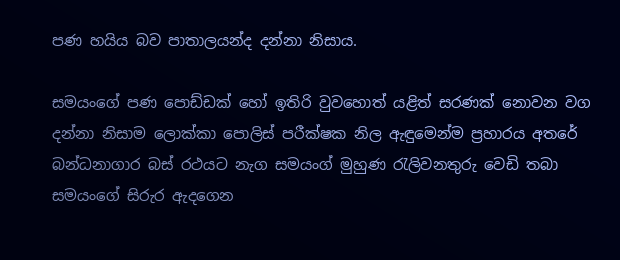පණ හයිය බව පාතාලයන්ද දන්නා නිසාය.

සමයංගේ පණ ‍පොඩ්ඩක් හෝ ඉතිරි වුවහොත් යළිත් සරණක් නොවන වග දන්නා නිසාම ලොක්කා ‍පොලිස් පරීක්ෂක නිල ඇඳුමෙන්ම ප්‍රහාරය අතරේ බන්ධනාගාර බස් රථයට නැග සමයංග් මුහුණ රැලිවනතුරු වෙඩි තබා සමයංගේ සිරුර ඇදගෙන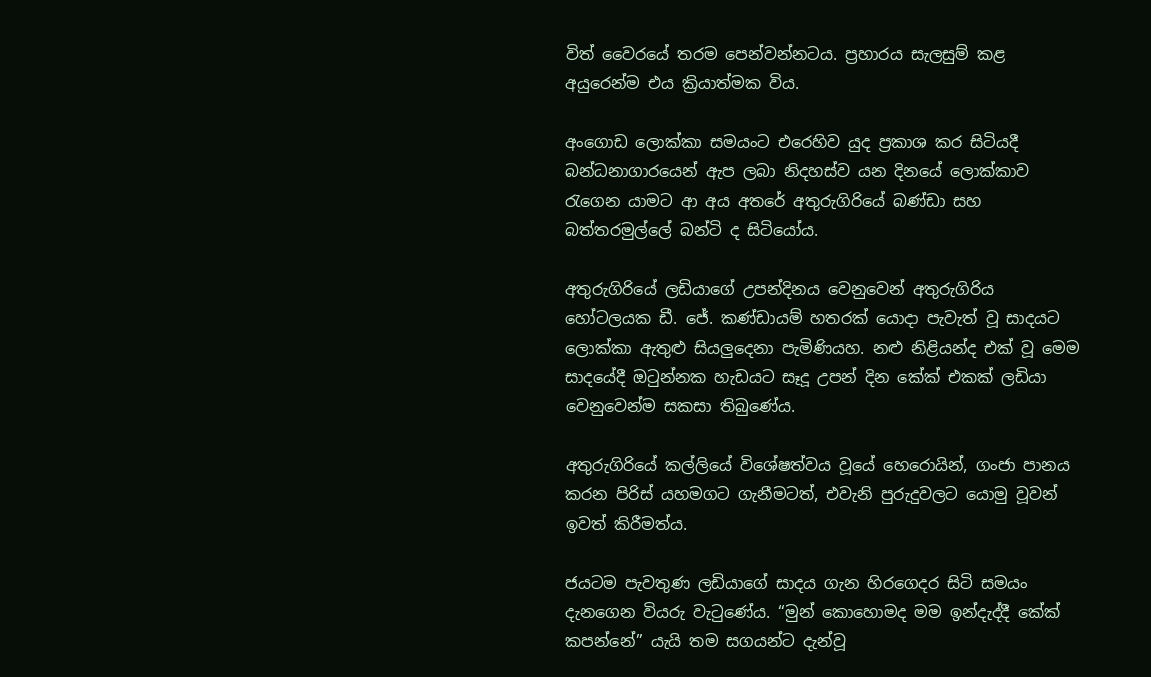විත් වෛරයේ තරම පෙන්වන්නටය. ප්‍රහාරය සැලසුම් කළ අයුරෙන්ම එය ක්‍රියාත්මක විය.

අංගොඩ ලොක්කා සමයංට එරෙහිව යුද ප්‍රකාශ කර සිටියදී බන්ධනාගාරයෙන් ඇප ලබා නිදහස්ව යන දිනයේ ලොක්කාව රැගෙන යාමට ආ අය අතරේ අතුරුගිරියේ බණ්ඩා සහ බත්තරමුල්‍ලේ බන්ටි ද සිටියෝය.

අතුරුගිරියේ ලඩියාගේ උපන්දිනය වෙනුවෙන් අතුරුගිරිය හෝටලයක ඩී. ජේ. කණ්ඩායම් හතරක් යොදා පැවැත් වූ සාදයට ලොක්කා ඇතුළු සියලුදෙනා පැමිණියහ. නළු නිළියන්ද එක් වූ මෙම සාදයේදී ඔටුන්නක හැඩයට සෑදූ උපන් දින කේක් එකක් ලඩියා වෙනුවෙන්ම සකසා තිබුණේය.

අතුරුගිරියේ කල්ලියේ විශේෂත්වය වූයේ හෙරොයින්, ගංජා පානය කරන පිරිස් යහමගට ගැනීමටත්, එවැනි පුරුදුවලට යොමු වූවන් ඉවත් කිරීමත්ය.

ජයටම පැවතුණ ලඩියාගේ සාදය ගැන හිරගෙදර සිටි සමයං දැනගෙන වියරු වැටුණේය. “මුන් කොහොමද මම ඉන්දැද්දී කේක් කපන්නේ” යැයි තම සගයන්ට දැන්වූ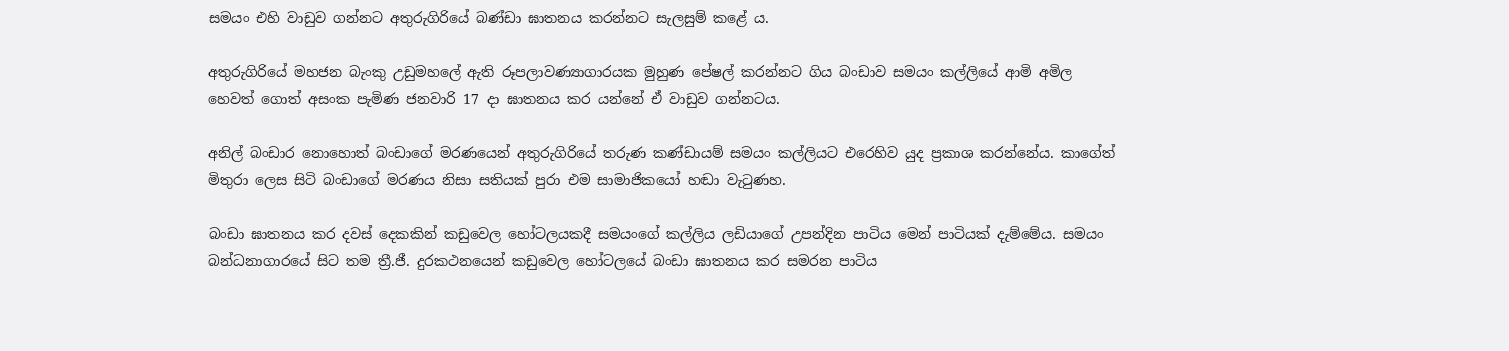සමයං එහි වාඩුව ගන්නට අතුරුගිරියේ බණ්ඩා ඝාතනය කරන්නට සැලසුම් කළේ ය.

අතුරුගිරියේ මහජන බැංකු උඩුමහ‍ලේ ඇති රූපලාවණ්‍යාගාරයක මුහුණ පේෂල් කරන්නට ගිය බංඩාව සමයං කල්ලියේ ආමි අමිල හෙවත් ගොත් අසංක පැමිණ ජනවාරි 17 දා ඝාතනය කර යන්නේ ඒ වාඩුව ගන්නටය.

අනිල් බංඩාර නොහොත් බංඩාගේ මරණයෙන් අතුරුගිරියේ තරුණ කණ්ඩායම් සමයං කල්ලියට එරෙහිව යුද ප්‍රකාශ කරන්නේය. කාගේත් මිතුරා ලෙස සිටි බංඩාගේ මරණය නිසා සතියක් පුරා එම සාමාජිකයෝ හඬා වැටුණහ.

බංඩා ඝාතනය කර දවස් දෙකකින් කඩුවෙල හෝටලයකදී සමයංගේ කල්ලිය ලඩියාගේ උපන්දින පාටිය මෙන් පාටියක් දැම්මේය. සමයං බන්ධනාගාරයේ සිට තම ත්‍රී.ජී. දුරකථනයෙන් කඩුවෙල හෝටලයේ බංඩා ඝාතනය කර සමරන පාටිය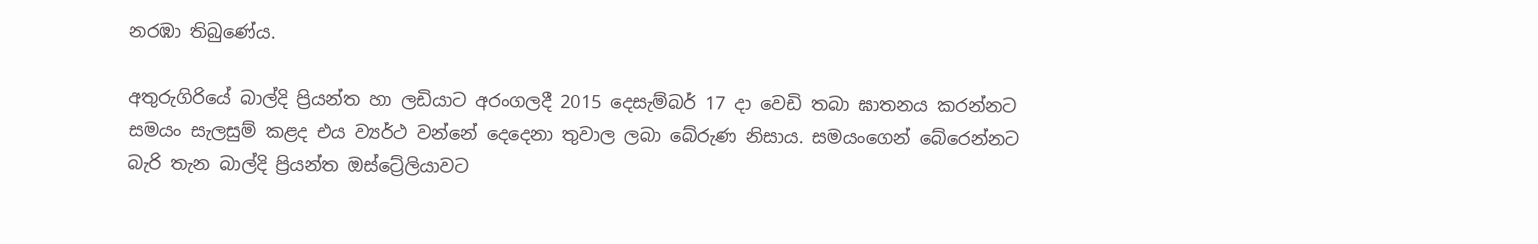නරඹා තිබුණේය.

අතුරුගිරියේ බාල්දි ප්‍රියන්ත හා ලඩියාට අරංගලදී 2015 දෙසැම්බර් 17 දා වෙඩි තබා ඝාතනය කරන්නට සමයං සැලසුම් කළද එය ව්‍යර්ථ වන්නේ දෙදෙනා තුවාල ලබා බේරුණ නිසාය. සමයංගෙන් බේරෙන්නට බැරි තැන බාල්දි ප්‍රියන්ත ඔස්ට්‍රේලියාවට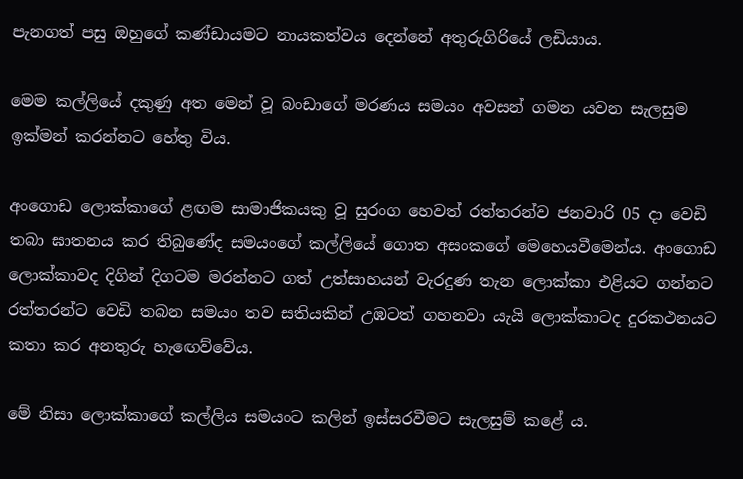පැනගත් පසු ඔහුගේ කණ්ඩායමට නායකත්වය දෙන්නේ අතුරුගිරියේ ලඩියාය.

මෙම කල්ලියේ දකුණු අත මෙන් වූ බංඩාගේ මරණය සමයං අවසන් ගමන යවන සැලසුම ඉක්මන් කරන්නට හේතු විය.

අංගොඩ ලොක්කාගේ ළඟම සාමාජිකයකු වූ සුරංග හෙවත් රත්තරන්ව ජනවාරි 05 දා වෙඩි තබා ඝාතනය කර තිබුණේද සමයංගේ කල්ලියේ ගොත අසංකගේ මෙහෙයවීමෙන්ය. අංගොඩ ලොක්කාවද දිගින් දිගටම මරන්නට ගත් උත්සාහයන් වැරදුණ තැන ලොක්කා එළියට ගන්නට රත්තරන්ට වෙඩි තබන සමයං තව සතියකින් උඹටත් ගහනවා යැයි ලොක්කාටද දුරකථනයට කතා කර අනතුරු හැඟෙව්වේය.

මේ නිසා ලොක්කාගේ කල්ලිය සමයංට කලින් ඉස්සරවීමට සැලසුම් කළේ ය.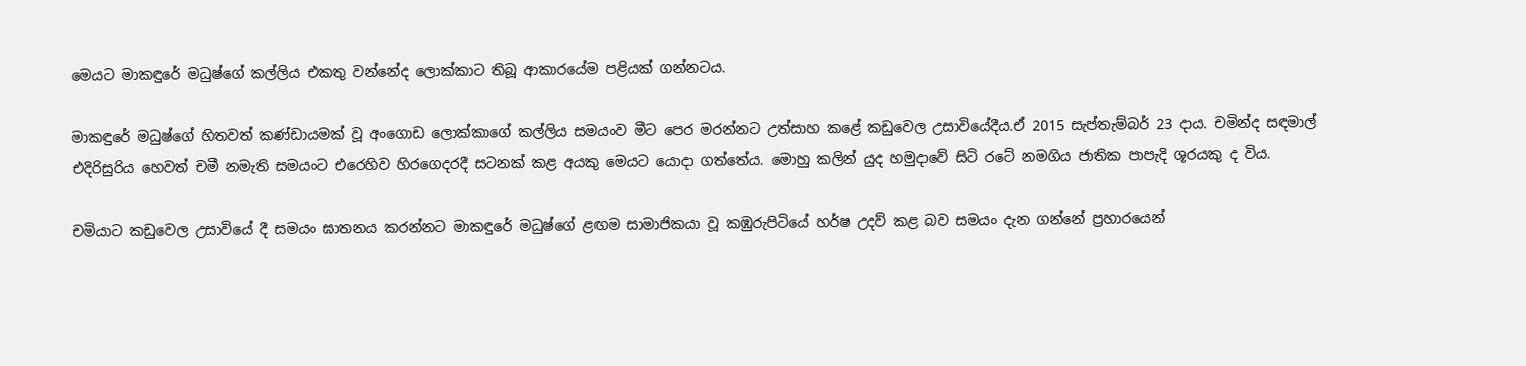මෙයට මාකඳුරේ මධුෂ්ගේ කල්ලිය එකතු වන්නේද ලොක්කාට තිබූ ආකාරයේම පළියක් ගන්නටය.

මාකඳුරේ මධුෂ්ගේ හිතවත් කණ්ඩායමක් වූ අංගොඩ ලොක්කාගේ කල්ලිය සමයංව මීට පෙර මරන්නට උත්සාහ කළේ කඩුවෙල උසාවියේදීය.ඒ 2015 සැප්තැම්බර් 23 දාය. චමින්ද සඳමාල් එදිරිසුරිය හෙවත් චමී නමැති සමයංට එරෙහිව හිරගෙදරදී සටනක් කළ අයකු මෙයට යොදා ගත්තේය. මොහු කලින් යුද හමුදාවේ සිටි රටේ නමගිය ජාතික පාපැදි ශූරයකු ද විය.

චමියාට කඩුවෙල උසාවියේ දී සමයං ඝාතනය කරන්නට මාකඳුරේ මධුෂ්ගේ ළඟම සාමාජිකයා වූ කඹුරුපිටියේ හර්ෂ උදව් කළ බව සමයං දැන ගන්නේ ප්‍රහාරයෙන්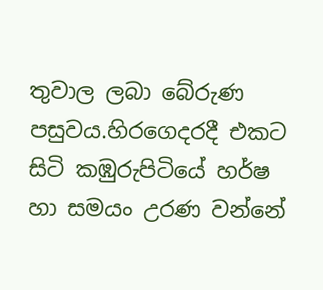තුවාල ලබා බේරුණ පසුවය.හිරගෙදරදී එකට සිටි කඹුරුපිටියේ හර්ෂ හා සමයං උරණ වන්නේ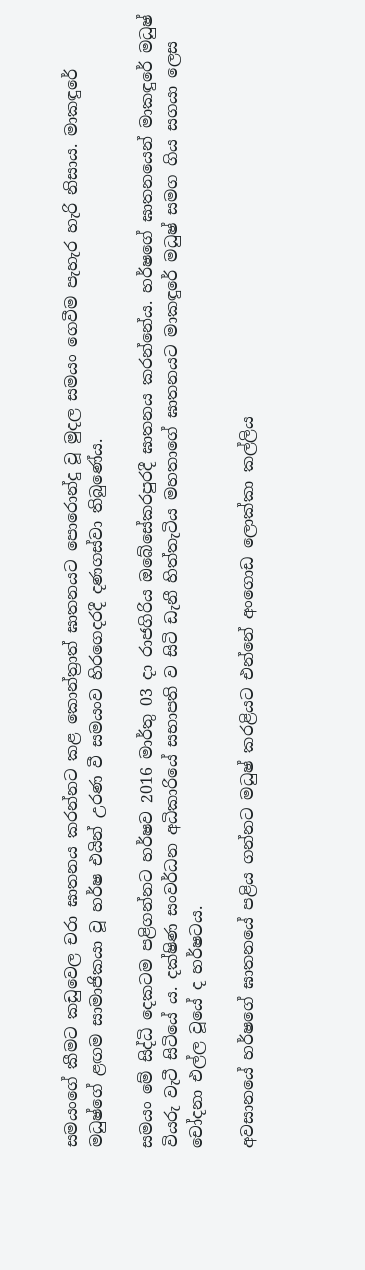සමයංගේ කීමට කඩුවෙල චරා ඝාතනය කරන්නට කළ කොන්ත්‍රාත් ඝාතනයට ‍පොරොන්දු වූ මුදල සමයං ගෙවීම පැහැර හැරි නිසාය. මාකඳුරේ මධුෂ්ගේ ළඟම සාමාජිකයා වූ හර්ෂ එයින් උරණ වී සමයංව හිරගෙදරදී දණගස්වා තිබුණේය.

සමයං මේ සිද්ධි දෙකටම පළිගන්නට හර්ෂව 2016 මාර්තු 03 දා රාජගිරිය ඔබේසේකරපුරදී ඝාතනය කරන්නේය. හර්ෂගේ ඝාතනයෙන් මාකඳුරේ මධුෂ් වියරු වැටී සිටියේ ය. දක්ෂිණ සංවර්ධන අධිකාරියේ සභාපති ව සිටි ඩැනී හිත්තැටිය මහතාගේ ඝාතනයට මාකඳුරේ මධුෂ් සමග ගිය සගයා ලෙස චෝදනා එල්ල වූයේ ද හර්ෂටය.

අවසානයේ හර්ෂගේ ඝාතනයේ පළිය ගන්නට මධුෂ් කරළියට එන්නේ අංගොඩ ලොක්කා කල්ලිය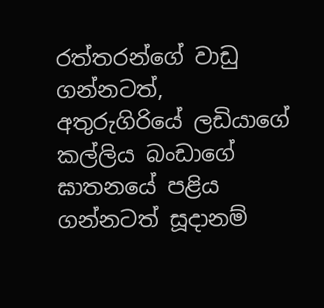රත්තරන්ගේ වාඩු ගන්නටත්, අතුරුගිරියේ ලඩියාගේ කල්ලිය බංඩාගේ ඝාතනයේ පළිය ගන්නටත් සූදානම්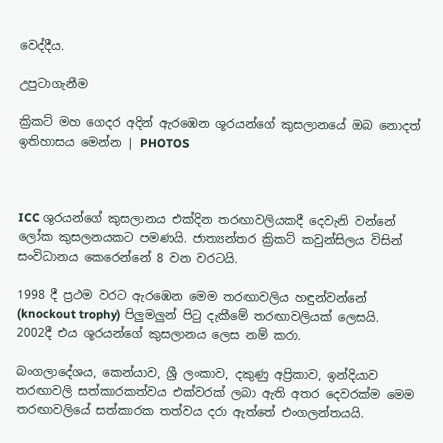වෙද්දීය.

උපුටාගැනීම

ක්‍රිකට් මහ ගෙදර අදින් ඇරඹෙන ශූරයන්ගේ කුසලානයේ ඔබ නොදත් ඉතිහාසය මෙන්න | PHOTOS



ICC ශුරයන්ගේ කුසලානය එක්දින තරඟාවලියකදී දෙවැනි වන්නේ ලෝක කුසලනයකට පමණයි. ජාත්‍යන්තර ක්‍රිකට් කවුන්සිලය විසින් සංවිධානය කෙරෙන්නේ 8 වන වරටයි.

1998 දී ප්‍රථම වරට ඇරඹෙන මෙම තරඟාවලිය හඳුන්වන්නේ (knockout trophy) පිලුමලුන් පිටු දැකීමේ තරඟාවලියක් ලෙසයි. 2002දී එය ශූරයන්ගේ කුසලානය ලෙස නම් කරා.

බංගලාදේශය, කෙන්යාව, ශ්‍රී ලංකාව, දකුණු අප්‍රිකාව, ඉන්දියාව තරඟාවලි සත්කාරකත්වය එක්වරක් ලබා ඇති අතර දෙවරක්ම මෙම තරඟාවලියේ සත්කාරක තත්වය දරා ඇත්තේ එංගලන්තයයි.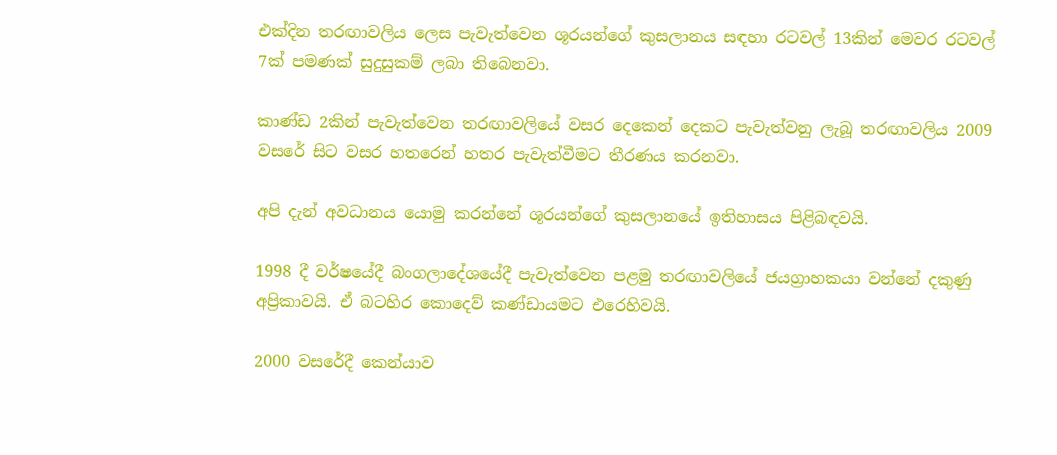එක්දින තරඟාවලිය ලෙස පැවැත්වෙන ශූරයන්ගේ කුසලානය සඳහා රටවල් 13කින් මෙවර රටවල් 7ක් පමණක් සුදුසුකම් ලබා තිබෙනවා.

කාණ්ඩ 2කින් පැවැත්වෙන තරඟාවලියේ වසර දෙකෙන් දෙකට පැවැත්වනු ලැබූ තරඟාවලිය 2009 වසරේ සිට වසර හතරෙන් හතර පැවැත්වීමට තීරණය කරනවා.

අපි දැන් අවධානය යොමු කරන්නේ ශූරයන්ගේ කුසලානයේ ඉතිහාසය පිළිබඳවයි.

1998 දී වර්ෂයේදී බංගලාදේශයේදී පැවැත්වෙන පළමු තරඟාවලියේ ජයග්‍රාහකයා වන්නේ දකුණු අප්‍රිකාවයි. ඒ බටහිර කොදෙව් කණ්ඩායමට එරෙහිවයි.

2000 වසරේදී කෙන්යාව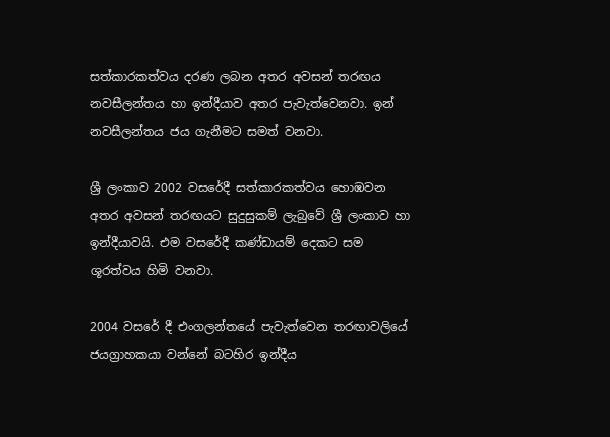සත්කාරකත්වය දරණ ලබන අතර අවසන් තරඟය නවසීලන්තය හා ඉන්දීයාව අතර පැවැත්වෙනවා. ඉන් නවසීලන්තය ජය ගැනීමට සමත් වනවා.

ශ්‍රී ලංකාව 2002 වසරේදී සත්කාරකත්වය හොඹවන අතර අවසන් තරඟයට සුදුසුකම් ලැබුවේ ශ්‍රී ලංකාව හා ඉන්දීයාවයි. එම වසරේදී කණ්ඩායම් දෙකට සම ශූරත්වය හිමි වනවා.

2004 වසරේ දී එංගලන්තයේ පැවැත්වෙන තරඟාවලියේ ජයග්‍රාහකයා වන්නේ බටහිර ඉන්දීය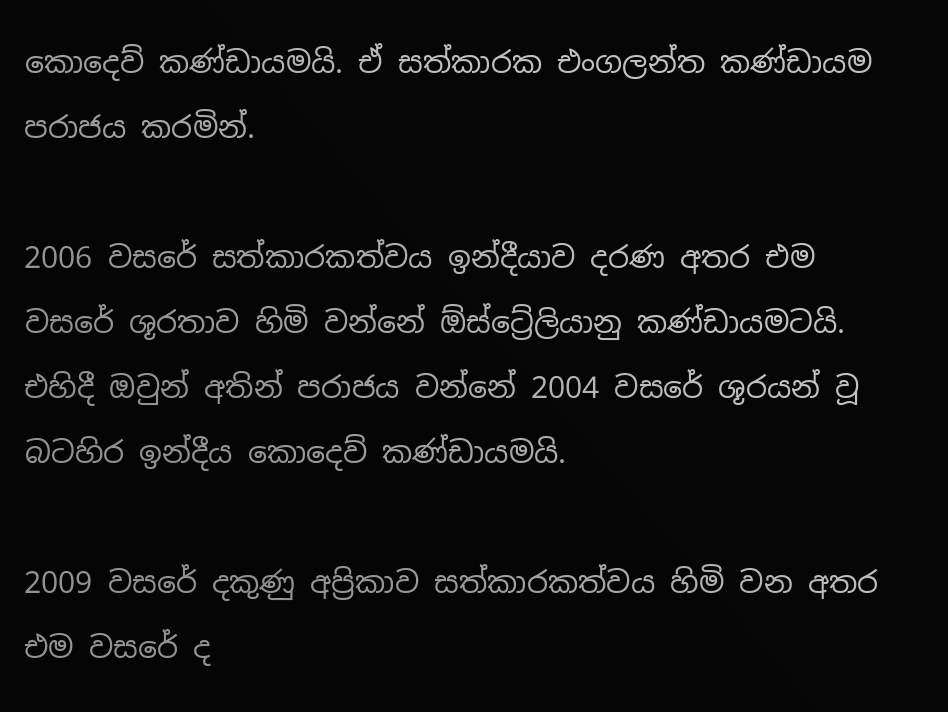කොදෙව් කණ්ඩායමයි. ඒ සත්කාරක එංගලන්ත කණ්ඩායම පරාජය කරමින්.

2006 වසරේ සත්කාරකත්වය ඉන්දීයාව දරණ අතර එම වසරේ ශූරතාව හිමි වන්නේ ඕස්ට්‍රේලියානු කණ්ඩායමටයි.
එහිදී ඔවුන් අතින් පරාජය වන්නේ 2004 වසරේ ශූරයන් වූ බටහිර ඉන්දීය කොදෙව් කණ්ඩායමයි.

2009 වසරේ දකුණු අප්‍රිකාව සත්කාරකත්වය හිමි වන අතර එම වසරේ ද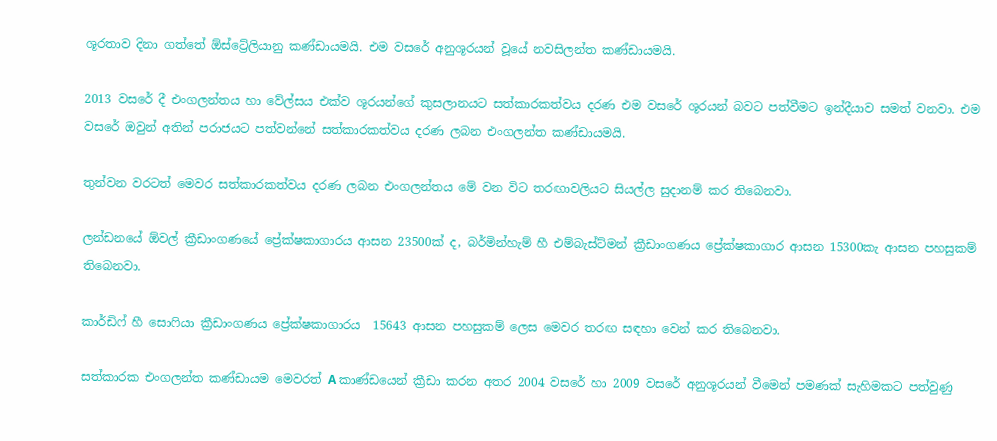ශූරතාව දිනා ගත්තේ ඕස්ට්‍රේලියානු කණ්ඩායමයි. එම වසරේ අනුශූරයන් වූයේ නවසිලන්ත කණ්ඩායමයි.

2013 වසරේ දී එංගලන්තය හා වේල්සය එක්ව ශූරයන්ගේ කුසලානයට සත්කාරකත්වය දරණ එම වසරේ ශූරයන් බවට පත්වීමට ඉන්දීයාව සමත් වනවා. එම වසරේ ඔවුන් අතින් පරාජයට පත්වන්නේ සත්කාරකත්වය දරණ ලබන එංගලන්ත කණ්ඩායමයි.

තුන්වන වරටත් මෙවර සත්කාරකත්වය දරණ ලබන එංගලන්තය මේ වන විට තරඟාවලියට සියල්ල සුදානම් කර තිබෙනවා.

ලන්ඩනයේ ඕවල් ක්‍රීඩාංගණයේ ප්‍රේක්ෂකාගාරය ආසන 23500ක් ද, බර්මින්හැම් හී එම්බැස්ට්මන් ක්‍රීඩාංගණය ප්‍රේක්ෂකාගාර ආසන 15300කැ ආසන පහසුකම් තිබෙනවා.

කාර්ඩිෆ් හී සොෆියා ක්‍රීඩාංගණය ප්‍රේක්ෂකාගාරය  15643 ආසන පහසුකම් ලෙස මෙවර තරඟ සඳහා වෙන් කර තිබෙනවා.

සත්කාරක එංගලන්ත කණ්ඩායම මෙවරත් A කාණ්ඩයෙන් ක්‍රීඩා කරන අතර 2004 වසරේ හා 2009 වසරේ අනුශූරයන් වීමෙන් පමණක් සැහිමකට පත්වුණු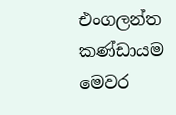එංගලන්ත කණ්ඩායම මෙවර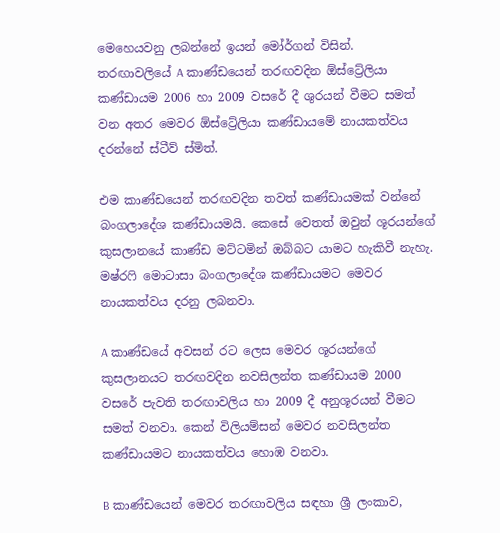මෙහෙයවනු ලබන්නේ ඉයන් මෝර්ගන් විසින්.
තරඟාවලියේ A කාණ්ඩයෙන් තරඟවදින ඕස්ට්‍රේලියා කණ්ඩායම 2006 හා 2009 වසරේ දී ශුරයන් වීමට සමත් වන අතර මෙවර ඕස්ට්‍රේලියා කණ්ඩායමේ නායකත්වය දරන්නේ ස්ටීව් ස්මිත්.

එම කාණ්ඩයෙන් තරඟවදින තවත් කණ්ඩායමක් වන්නේ බංගලාදේශ කණ්ඩායමයි. කෙසේ වෙතත් ඔවුන් ශූරයන්ගේ කුසලානයේ කාණ්ඩ මට්ටමින් ඔබ්බට යාමට හැකිවී නැහැ. මෂ්රෆි මොටාසා බංගලාදේශ කණ්ඩායමට මෙවර නායකත්වය දරනු ලබනවා.

A කාණ්ඩයේ අවසන් රට ලෙස මෙවර ශූරයන්ගේ කුසලානයට තරඟවදින නවසිලන්ත කණ්ඩායම 2000 වසරේ පැවති තරඟාවලිය හා 2009 දී අනුශූරයන් වීමට සමත් වනවා. කෙන් විලියම්සන් මෙවර නවසිලන්ත කණ්ඩායමට නායකත්වය හොඹ වනවා.

B කාණ්ඩයෙන් මෙවර තරඟාවලිය සඳහා ශ්‍රී ලංකාව,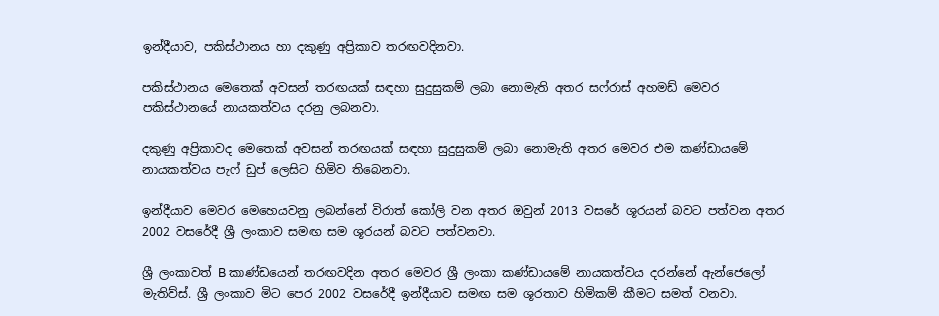ඉන්දීයාව, පකිස්ථානය හා දකුණු අප්‍රිකාව තරඟවදිනවා.

පකිස්ථානය මෙතෙක් අවසන් තරඟයක් සඳහා සුදුසුකම් ලබා නොමැති අතර සෆ්රාස් අහමඩ් මෙවර පකිස්ථානයේ නායකත්වය දරනු ලබනවා.

දකුණු අප්‍රිකාවද මෙතෙක් අවසන් තරඟයක් සඳහා සුදුසුකම් ලබා නොමැති අතර මෙවර එම කණ්ඩායමේ නායකත්වය පැෆ් ඩුප් ලෙසිට හිමිව තිබෙනවා.

ඉන්දීයාව මෙවර මෙහෙයවනු ලබන්නේ විරාත් කෝලි වන අතර ඔවුන් 2013 වසරේ ශූරයන් බවට පත්වන අතර 2002 වසරේදී ශ්‍රී ලංකාව සමඟ සම ශූරයන් බවට පත්වනවා.

ශ්‍රී ලංකාවත් B කාණ්ඩයෙන් තරඟවදින අතර මෙවර ශ්‍රී ලංකා කණ්ඩායමේ නායකත්වය දරන්නේ ඇන්ජෙලෝ මැතිව්ස්. ශ්‍රී ලංකාව මිට පෙර 2002 වසරේදී ඉන්දීයාව සමඟ සම ශූරතාව හිමිකම් කීමට සමත් වනවා.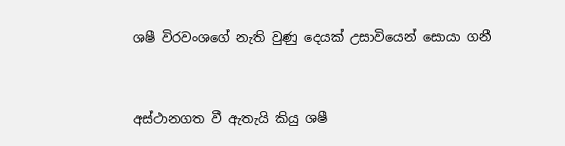ශෂී විරවංශගේ නැති වුණු දෙයක් උසාවියෙන් සොයා ගනී


අස්ථානගත වී ඇතැයි කියු ශෂී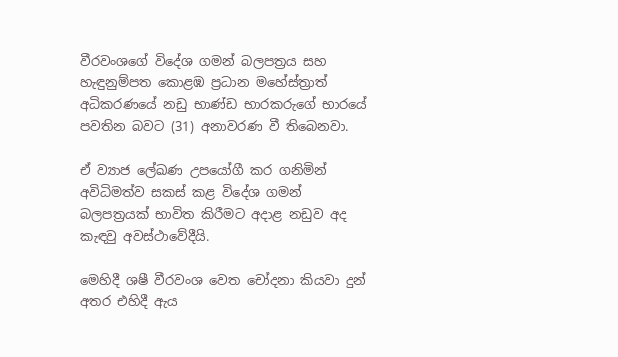වීරවංශගේ විදේශ ගමන් බලපත්‍රය සහ හැඳුනුම්පත කොළඹ ප්‍රධාන මහේස්ත්‍රාත් අධිකරණයේ නඩු භාණ්ඩ භාරකරුගේ භාරයේ පවතින බවට (31) අනාවරණ වී තිබෙනවා.

ඒ ව්‍යාජ ලේඛණ උපයෝගී කර ගනිමින් අවිධිමත්ව සකස් කළ විදේශ ගමන් බලපත්‍රයක් භාවිත කිරීමට අදාළ නඩුව අද කැඳවු අවස්ථාවේදීයි.

මෙහිදී ශෂී වීරවංශ වෙත චෝදනා කියවා දුන් අතර එහිදී ඇය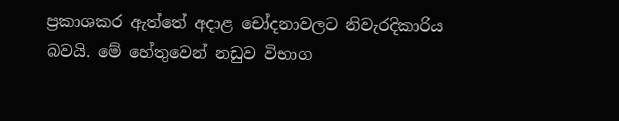ප්‍රකාශකර ඇත්තේ අදාළ චෝදනාවලට නිවැරදිකාරිය බවයි. මේ හේතුවෙන් නඩුව විභාග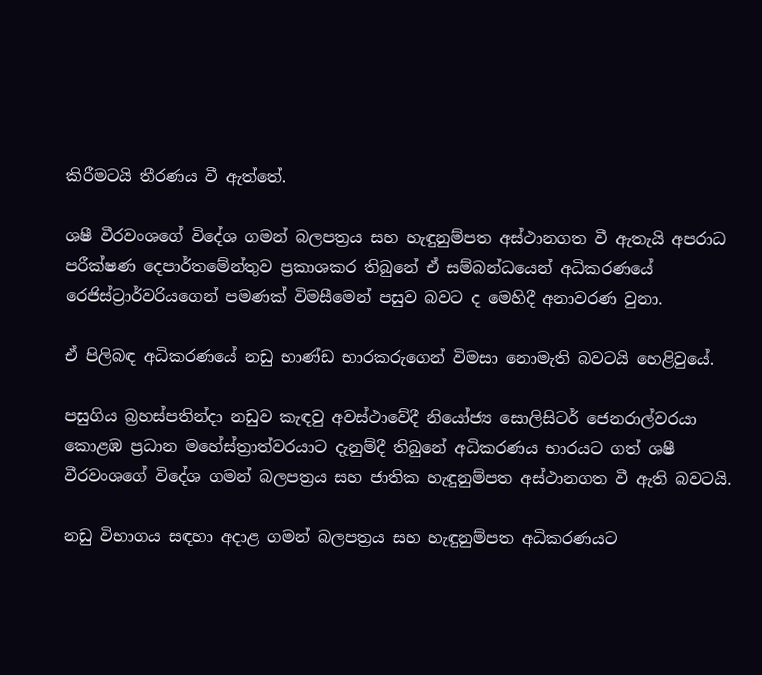කිරීමටයි තීරණය වී ඇත්තේ.

ශෂී වීරවංශගේ විදේශ ගමන් බලපත්‍රය සහ හැඳුනුම්පත අස්ථානගත වී ඇතැයි අපරාධ පරීක්ෂණ දෙපාර්තමේන්තුව ප්‍රකාශකර තිබුනේ ඒ සම්බන්ධයෙන් අධිකරණයේ රෙජිස්ට්‍රාර්වරියගෙන් පමණක් විමසීමෙන් පසුව බවට ද මෙහිදී අනාවරණ වුනා.

ඒ පිලිබඳ අධිකරණයේ නඩු භාණ්ඩ භාරකරුගෙන් විමසා නොමැති බවටයි හෙළිවුයේ.

පසුගිය බ්‍රහස්පතින්දා නඩුව කැඳවු අවස්ථාවේදී නියෝජ්‍ය සොලිසිටර් ජෙනරාල්වරයා කොළඹ ප්‍රධාන මහේස්ත්‍රාත්වරයාට දැනුම්දී තිබුනේ අධිකරණය භාරයට ගත් ශෂී  වීරවංශගේ විදේශ ගමන් බලපත්‍රය සහ ජාතික හැඳුනුම්පත අස්ථානගත වී ඇති බවටයි.

නඩු විභාගය සඳහා අදාළ ගමන් බලපත්‍රය සහ හැඳුනුම්පත අධිකරණයට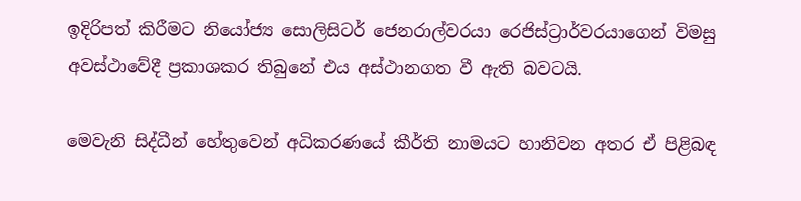ඉදිරිපත් කිරීමට නියෝජ්‍ය සොලිසිටර් ජෙනරාල්වරයා රෙජිස්ට්‍රාර්වරයාගෙන් විමසු අවස්ථාවේදී ප්‍රකාශකර තිබුනේ එය අස්ථානගත වී ඇති බවටයි.

මෙවැනි සිද්ධීන් හේතුවෙන් අධිකරණයේ කීර්ති නාමයට හානිවන අතර ඒ පිළිබඳ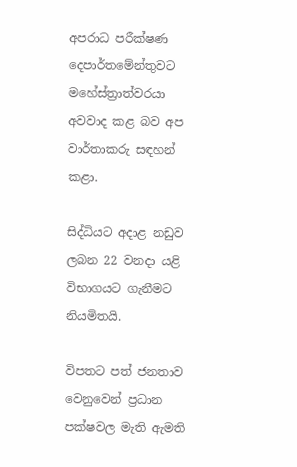අපරාධ පරීක්ෂණ දෙපාර්තමේන්තුවට මහේස්ත්‍රාත්වරයා අවවාද කළ බව අප වාර්තාකරු සඳහන් කළා.

සිද්ධියට අදාළ නඩුව ලබන 22 වනදා යළි විභාගයට ගැනීමට නියමිතයි.

විපතට පත් ජනතාව වෙනුවෙන් ප්‍රධාන පක්ෂවල මැති ඇමති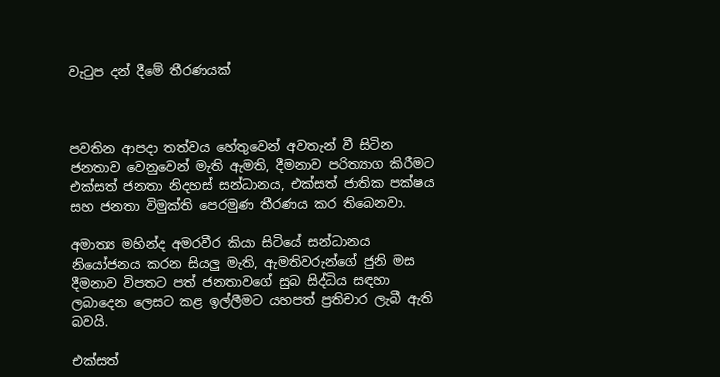වැටුප දන් දීමේ තීරණයක්



පවතින ආපදා තත්වය හේතුවෙන් අවතැන් වී සිටින ජනතාව වෙනුවෙන් මැති ඇමති, දීමනාව පරිත්‍යාග කිරීමට එක්සත් ජනතා නිදහස් සන්ධානය, එක්සත් ජාතික පක්ෂය සහ ජනතා විමුක්ති පෙරමුණ තීරණය කර තිබෙනවා.

අමාත්‍ය මහින්ද අමරවීර කියා සිටියේ සන්ධානය නියෝජනය කරන සියලු මැති, ඇමතිවරුන්ගේ ජුනි මස දීමනාව විපතට පත් ජනතාවගේ සුබ සිද්ධිය සඳහා ලබාදෙන ලෙසට කළ ඉල්ලීමට යහපත් ප්‍රතිචාර ලැබී ඇති බවයි.

එක්සත්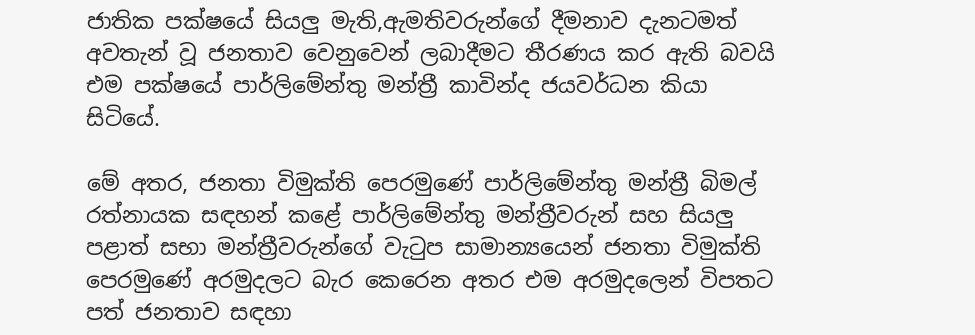ජාතික පක්ෂයේ සියලු මැති,ඇමතිවරුන්ගේ දීමනාව දැනටමත් අවතැන් වූ ජනතාව වෙනුවෙන් ලබාදීමට තීරණය කර ඇති බවයි එම පක්ෂයේ පාර්ලිමේන්තු මන්ත්‍රී කාවින්ද ජයවර්ධන කියා සිටියේ.

මේ අතර, ජනතා විමුක්ති පෙරමුණේ පාර්ලිමේන්තු මන්ත්‍රී බිමල් රත්නායක සඳහන් කළේ පාර්ලිමේන්තු මන්ත්‍රීවරුන් සහ සියලු පළාත් සභා මන්ත්‍රීවරුන්ගේ වැටුප සාමාන්‍යයෙන් ජනතා විමුක්ති පෙරමුණේ අරමුදලට බැර කෙරෙන අතර එම අරමුදලෙන් විපතට පත් ජනතාව සඳහා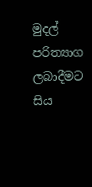මුදල් පරිත්‍යාග ලබාදීමට සිය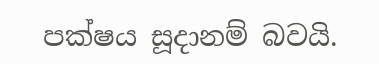පක්ෂය සූදානම් බවයි.